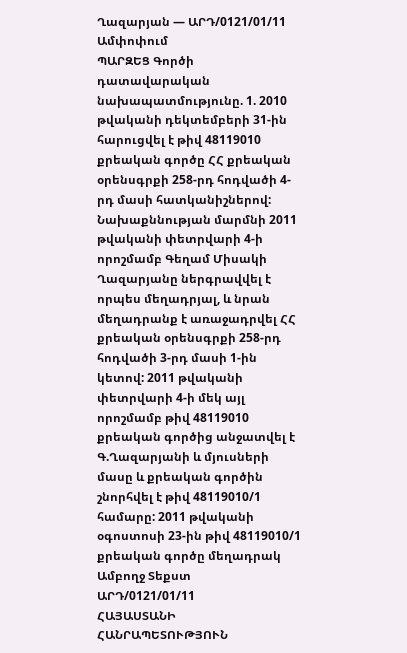Ղազարյան — ԱՐԴ/0121/01/11
Ամփոփում
ՊԱՐԶԵՑ Գործի դատավարական նախապատմությունը. 1. 2010 թվականի դեկտեմբերի 31-ին հարուցվել է թիվ 48119010 քրեական գործը ՀՀ քրեական օրենսգրքի 258-րդ հոդվածի 4-րդ մասի հատկանիշներով: Նախաքննության մարմնի 2011 թվականի փետրվարի 4-ի որոշմամբ Գեղամ Միսակի Ղազարյանը ներգրավվել է որպես մեղադրյալ, և նրան մեղադրանք է առաջադրվել ՀՀ քրեական օրենսգրքի 258-րդ հոդվածի 3-րդ մասի 1-ին կետով: 2011 թվականի փետրվարի 4-ի մեկ այլ որոշմամբ թիվ 48119010 քրեական գործից անջատվել է Գ.Ղազարյանի և մյուսների մասը և քրեական գործին շնորհվել է թիվ 48119010/1 համարը: 2011 թվականի օգոստոսի 23-ին թիվ 48119010/1 քրեական գործը մեղադրակ
Ամբողջ Տեքստ
ԱՐԴ/0121/01/11
ՀԱՅԱՍՏԱՆԻ ՀԱՆՐԱՊԵՏՈՒԹՅՈՒՆ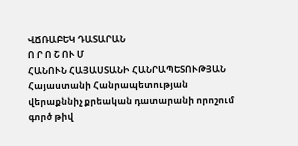ՎՃՌԱԲԵԿ ԴԱՏԱՐԱՆ
Ո Ր Ո Շ ՈՒ Մ
ՀԱՆՈՒՆ ՀԱՅԱՍՏԱՆԻ ՀԱՆՐԱՊԵՏՈՒԹՅԱՆ
Հայաստանի Հանրապետության
վերաքննիչ քրեական դատարանի որոշում
գործ թիվ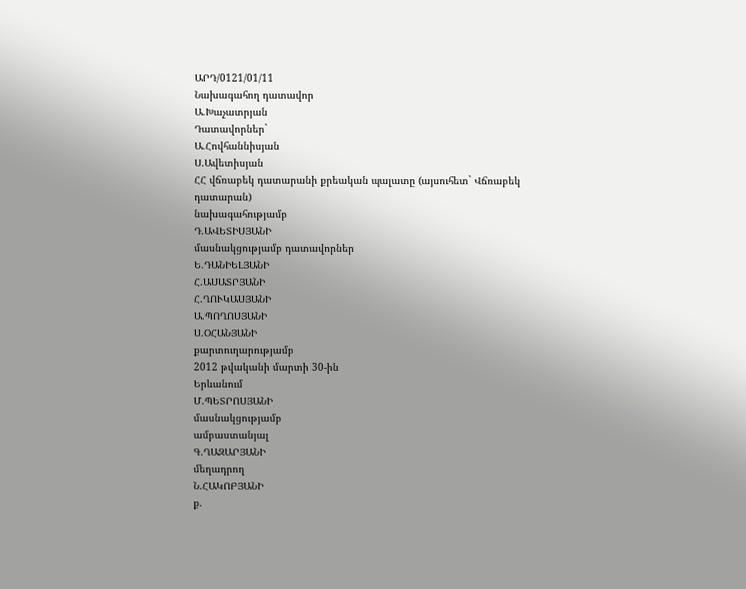ԱՐԴ/0121/01/11
Նախագահող դատավոր
Ա.Խաչատրյան
Դատավորներ`
Ա.Հովհաննիսյան
Ս.Ավետիսյան
ՀՀ վճռաբեկ դատարանի քրեական պալատը (այսուհետ` Վճռաբեկ
դատարան)
նախագահությամբ
Դ.ԱՎԵՏԻՍՅԱՆԻ
մասնակցությամբ դատավորներ
Ե.ԴԱՆԻԵԼՅԱՆԻ
Հ.ԱՍԱՏՐՅԱՆԻ
Հ.ՂՈՒԿԱՍՅԱՆԻ
Ա.ՊՈՂՈՍՅԱՆԻ
Ս.ՕՀԱՆՅԱՆԻ
քարտուղարությամբ
2012 թվականի մարտի 30-ին
Երևանում
Մ.ՊԵՏՐՈՍՅԱՆԻ
մասնակցությամբ
ամբաստանյալ
Գ.ՂԱԶԱՐՅԱՆԻ
մեղադրող
Ն.ՀԱԿՈԲՅԱՆԻ
ք.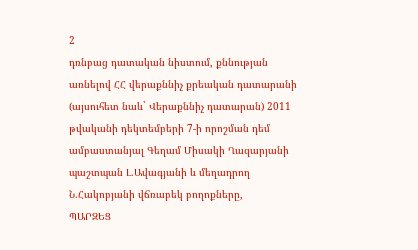2
դռնբաց դատական նիստում, քննության առնելով ՀՀ վերաքննիչ քրեական դատարանի (այսուհետ նաև` Վերաքննիչ դատարան) 2011 թվականի դեկտեմբերի 7-ի որոշման դեմ ամբաստանյալ Գեղամ Միսակի Ղազարյանի պաշտպան Լ.Ավագյանի և մեղադրող Ն.Հակոբյանի վճռաբեկ բողոքները,
ՊԱՐԶԵՑ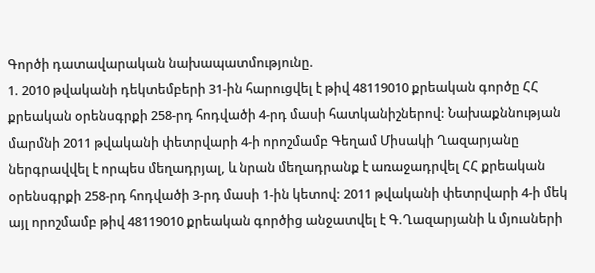Գործի դատավարական նախապատմությունը.
1. 2010 թվականի դեկտեմբերի 31-ին հարուցվել է թիվ 48119010 քրեական գործը ՀՀ քրեական օրենսգրքի 258-րդ հոդվածի 4-րդ մասի հատկանիշներով: Նախաքննության մարմնի 2011 թվականի փետրվարի 4-ի որոշմամբ Գեղամ Միսակի Ղազարյանը ներգրավվել է որպես մեղադրյալ, և նրան մեղադրանք է առաջադրվել ՀՀ քրեական օրենսգրքի 258-րդ հոդվածի 3-րդ մասի 1-ին կետով: 2011 թվականի փետրվարի 4-ի մեկ այլ որոշմամբ թիվ 48119010 քրեական գործից անջատվել է Գ.Ղազարյանի և մյուսների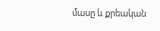մասը և քրեական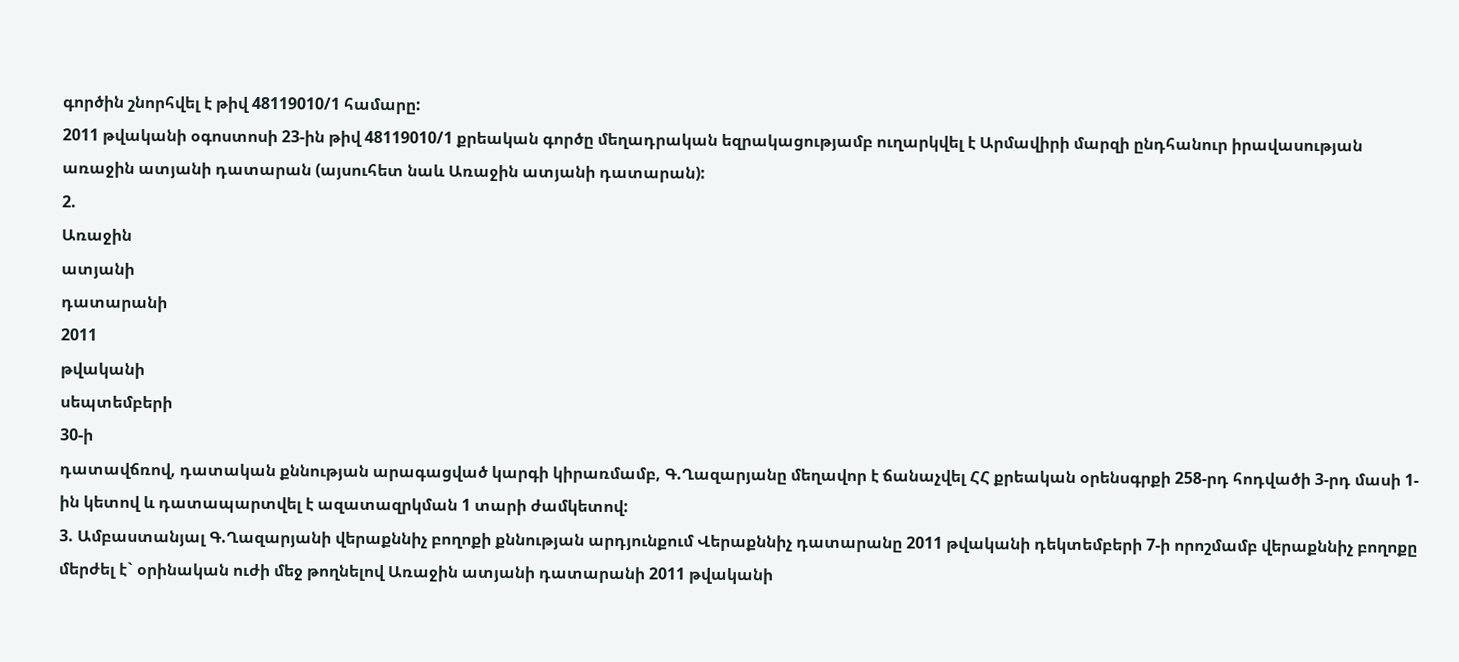գործին շնորհվել է թիվ 48119010/1 համարը:
2011 թվականի օգոստոսի 23-ին թիվ 48119010/1 քրեական գործը մեղադրական եզրակացությամբ ուղարկվել է Արմավիրի մարզի ընդհանուր իրավասության առաջին ատյանի դատարան (այսուհետ նաև Առաջին ատյանի դատարան):
2.
Առաջին
ատյանի
դատարանի
2011
թվականի
սեպտեմբերի
30-ի
դատավճռով, դատական քննության արագացված կարգի կիրառմամբ, Գ.Ղազարյանը մեղավոր է ճանաչվել ՀՀ քրեական օրենսգրքի 258-րդ հոդվածի 3-րդ մասի 1-ին կետով և դատապարտվել է ազատազրկման 1 տարի ժամկետով:
3. Ամբաստանյալ Գ.Ղազարյանի վերաքննիչ բողոքի քննության արդյունքում Վերաքննիչ դատարանը 2011 թվականի դեկտեմբերի 7-ի որոշմամբ վերաքննիչ բողոքը մերժել է` օրինական ուժի մեջ թողնելով Առաջին ատյանի դատարանի 2011 թվականի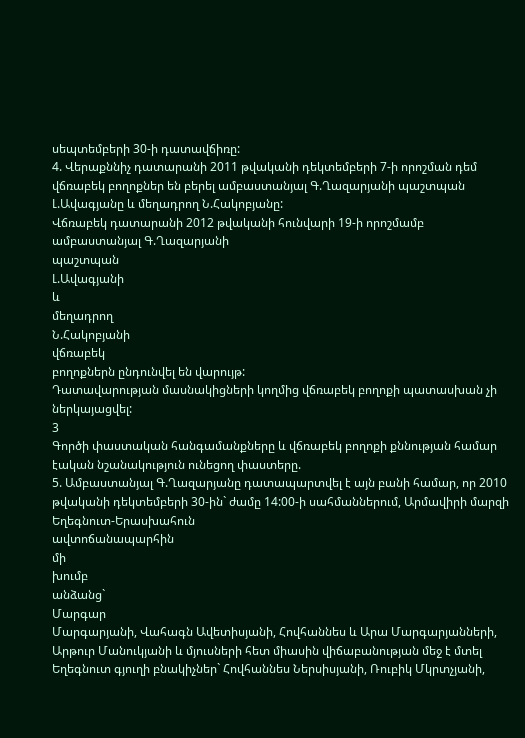սեպտեմբերի 30-ի դատավճիռը:
4. Վերաքննիչ դատարանի 2011 թվականի դեկտեմբերի 7-ի որոշման դեմ վճռաբեկ բողոքներ են բերել ամբաստանյալ Գ.Ղազարյանի պաշտպան Լ.Ավագյանը և մեղադրող Ն.Հակոբյանը:
Վճռաբեկ դատարանի 2012 թվականի հունվարի 19-ի որոշմամբ ամբաստանյալ Գ.Ղազարյանի
պաշտպան
Լ.Ավագյանի
և
մեղադրող
Ն.Հակոբյանի
վճռաբեկ
բողոքներն ընդունվել են վարույթ:
Դատավարության մասնակիցների կողմից վճռաբեկ բողոքի պատասխան չի ներկայացվել:
3
Գործի փաստական հանգամանքները և վճռաբեկ բողոքի քննության համար էական նշանակություն ունեցող փաստերը.
5. Ամբաստանյալ Գ.Ղազարյանը դատապարտվել է այն բանի համար, որ 2010 թվականի դեկտեմբերի 30-ին` ժամը 14:00-ի սահմաններում, Արմավիրի մարզի Եղեգնուտ-Երասխահուն
ավտոճանապարհին
մի
խումբ
անձանց`
Մարգար
Մարգարյանի, Վահագն Ավետիսյանի, Հովհաննես և Արա Մարգարյանների, Արթուր Մանուկյանի և մյուսների հետ միասին վիճաբանության մեջ է մտել Եղեգնուտ գյուղի բնակիչներ` Հովհաննես Ներսիսյանի, Ռուբիկ Մկրտչյանի,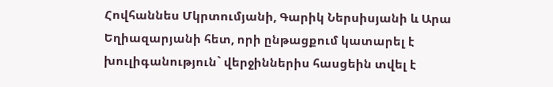Հովհաննես Մկրտումյանի, Գարիկ Ներսիսյանի և Արա Եղիազարյանի հետ, որի ընթացքում կատարել է խուլիգանություն` վերջիններիս հասցեին տվել է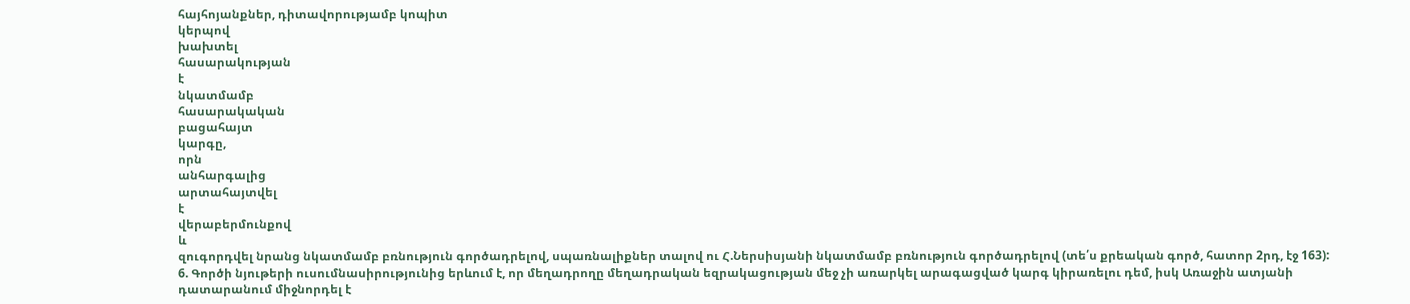հայհոյանքներ, դիտավորությամբ կոպիտ
կերպով
խախտել
հասարակության
է
նկատմամբ
հասարակական
բացահայտ
կարգը,
որն
անհարգալից
արտահայտվել
է
վերաբերմունքով
և
զուգորդվել նրանց նկատմամբ բռնություն գործադրելով, սպառնալիքներ տալով ու Հ.Ներսիսյանի նկատմամբ բռնություն գործադրելով (տե՛ս քրեական գործ, հատոր 2րդ, էջ 163):
6. Գործի նյութերի ուսումնասիրությունից երևում է, որ մեղադրողը մեղադրական եզրակացության մեջ չի առարկել արագացված կարգ կիրառելու դեմ, իսկ Առաջին ատյանի դատարանում միջնորդել է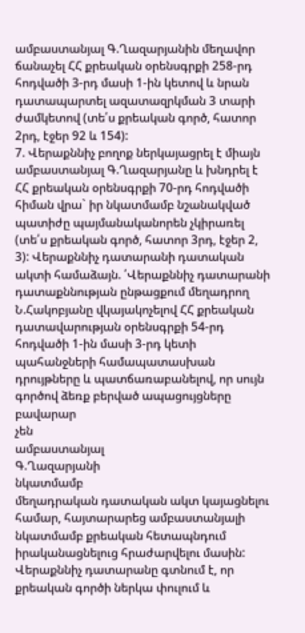ամբաստանյալ Գ.Ղազարյանին մեղավոր ճանաչել ՀՀ քրեական օրենսգրքի 258-րդ հոդվածի 3-րդ մասի 1-ին կետով և նրան դատապարտել ազատազրկման 3 տարի ժամկետով (տե՛ս քրեական գործ, հատոր 2րդ, էջեր 92 և 154):
7. Վերաքննիչ բողոք ներկայացրել է միայն ամբաստանյալ Գ.Ղազարյանը և խնդրել է ՀՀ քրեական օրենսգրքի 70-րդ հոդվածի հիման վրա` իր նկատմամբ նշանակված պատիժը պայմանականորեն չկիրառել (տե՛ս քրեական գործ, հատոր 3րդ, էջեր 2, 3): Վերաքննիչ դատարանի դատական ակտի համաձայն. ՛Վերաքննիչ դատարանի դատաքննության ընթացքում մեղադրող Ն.Հակոբյանը վկայակոչելով ՀՀ քրեական դատավարության օրենսգրքի 54-րդ հոդվածի 1-ին մասի 3-րդ կետի պահանջների համապատասխան դրույթները և պատճառաբանելով, որ սույն գործով ձեռք բերված ապացույցները
բավարար
չեն
ամբաստանյալ
Գ.Ղազարյանի
նկատմամբ
մեղադրական դատական ակտ կայացնելու համար, հայտարարեց ամբաստանյալի նկատմամբ քրեական հետապնդում իրականացնելուց հրաժարվելու մասին: Վերաքննիչ դատարանը գտնում է, որ քրեական գործի ներկա փուլում և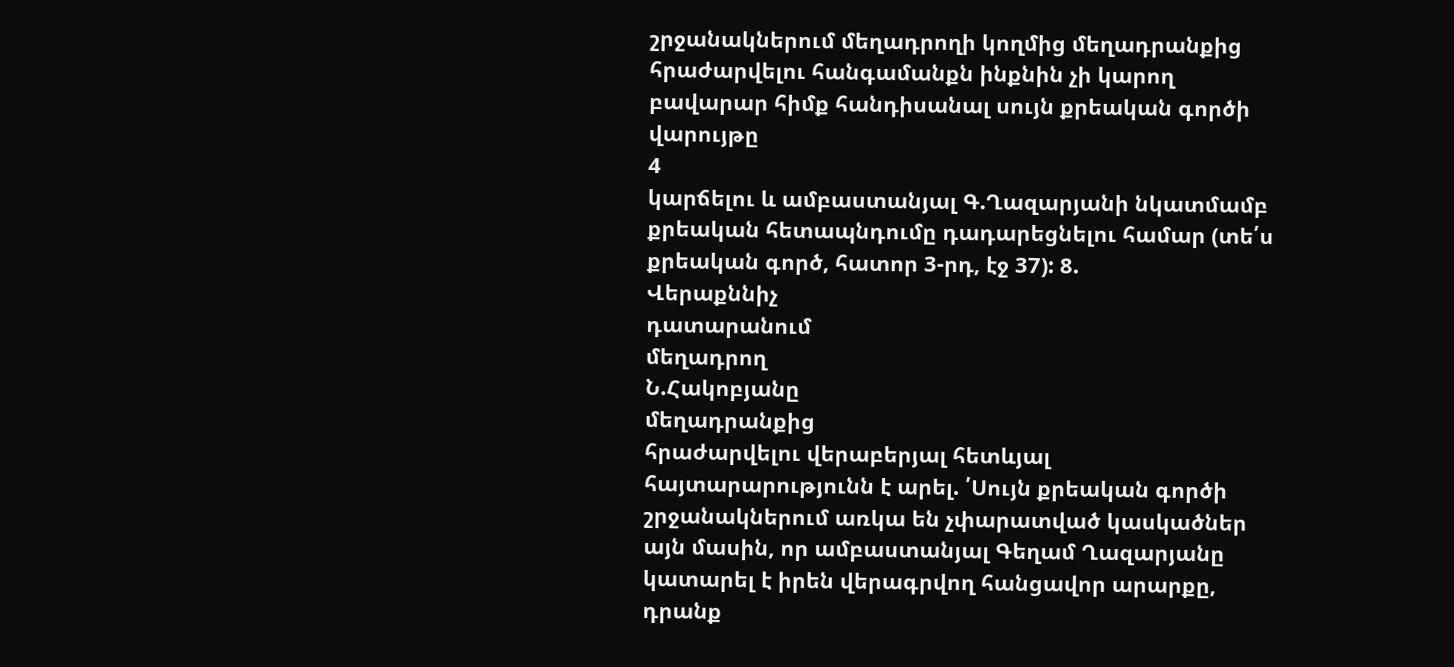շրջանակներում մեղադրողի կողմից մեղադրանքից հրաժարվելու հանգամանքն ինքնին չի կարող բավարար հիմք հանդիսանալ սույն քրեական գործի վարույթը
4
կարճելու և ամբաստանյալ Գ.Ղազարյանի նկատմամբ քրեական հետապնդումը դադարեցնելու համար (տե՛ս քրեական գործ, հատոր 3-րդ, էջ 37): 8.
Վերաքննիչ
դատարանում
մեղադրող
Ն.Հակոբյանը
մեղադրանքից
հրաժարվելու վերաբերյալ հետևյալ հայտարարությունն է արել. ՛Սույն քրեական գործի շրջանակներում առկա են չփարատված կասկածներ այն մասին, որ ամբաստանյալ Գեղամ Ղազարյանը կատարել է իրեն վերագրվող հանցավոր արարքը, դրանք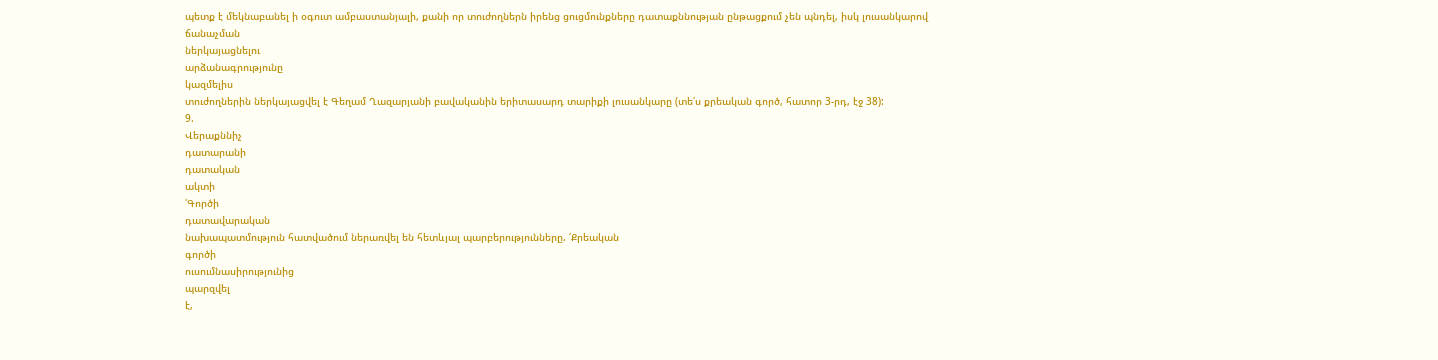պետք է մեկնաբանել ի օգուտ ամբաստանյալի, քանի որ տուժողներն իրենց ցուցմունքները դատաքննության ընթացքում չեն պնդել, իսկ լուսանկարով
ճանաչման
ներկայացնելու
արձանագրությունը
կազմելիս
տուժողներին ներկայացվել է Գեղամ Ղազարյանի բավականին երիտասարդ տարիքի լուսանկարը (տե՛ս քրեական գործ, հատոր 3-րդ, էջ 38):
9.
Վերաքննիչ
դատարանի
դատական
ակտի
՛Գործի
դատավարական
նախապատմություն հատվածում ներառվել են հետևյալ պարբերությունները. ՛Քրեական
գործի
ուսումնասիրությունից
պարզվել
է,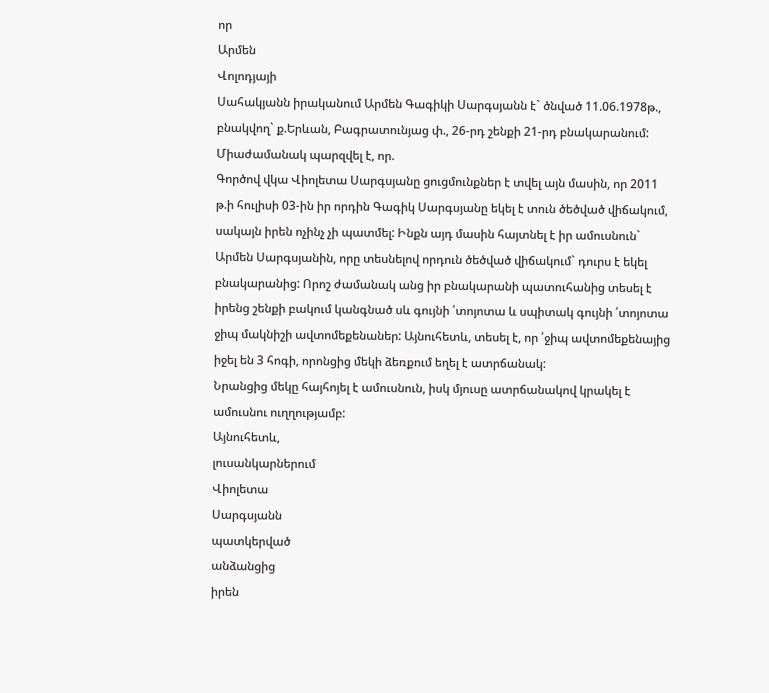որ
Արմեն
Վոլոդյայի
Սահակյանն իրականում Արմեն Գագիկի Սարգսյանն է` ծնված 11.06.1978թ., բնակվող` ք.Երևան, Բագրատունյաց փ., 26-րդ շենքի 21-րդ բնակարանում: Միաժամանակ պարզվել է, որ.
Գործով վկա Վիոլետա Սարգսյանը ցուցմունքներ է տվել այն մասին, որ 2011 թ.ի հուլիսի 03-ին իր որդին Գագիկ Սարգսյանը եկել է տուն ծեծված վիճակում, սակայն իրեն ոչինչ չի պատմել: Ինքն այդ մասին հայտնել է իր ամուսնուն` Արմեն Սարգսյանին, որը տեսնելով որդուն ծեծված վիճակում` դուրս է եկել բնակարանից: Որոշ ժամանակ անց իր բնակարանի պատուհանից տեսել է իրենց շենքի բակում կանգնած սև գույնի ՛տոյոտա և սպիտակ գույնի ՛տոյոտա ջիպ մակնիշի ավտոմեքենաներ: Այնուհետև, տեսել է, որ ՛ջիպ ավտոմեքենայից իջել են 3 հոգի, որոնցից մեկի ձեռքում եղել է ատրճանակ:
Նրանցից մեկը հայհոյել է ամուսնուն, իսկ մյուսը ատրճանակով կրակել է ամուսնու ուղղությամբ:
Այնուհետև,
լուսանկարներում
Վիոլետա
Սարգսյանն
պատկերված
անձանցից
իրեն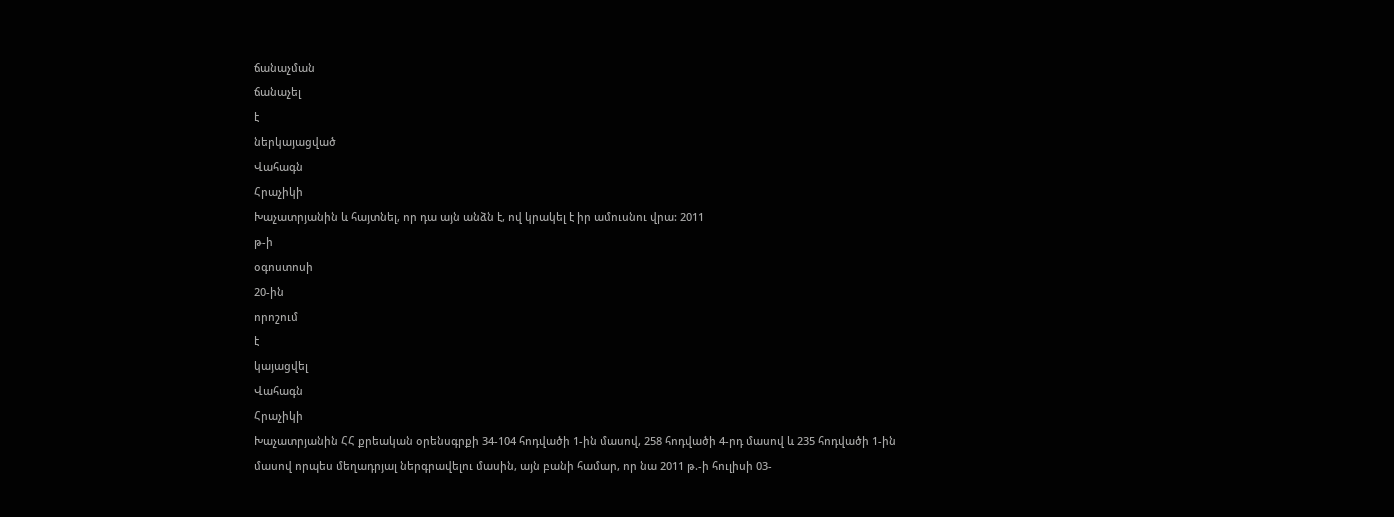ճանաչման
ճանաչել
է
ներկայացված
Վահագն
Հրաչիկի
Խաչատրյանին և հայտնել, որ դա այն անձն է, ով կրակել է իր ամուսնու վրա: 2011
թ-ի
օգոստոսի
20-ին
որոշում
է
կայացվել
Վահագն
Հրաչիկի
Խաչատրյանին ՀՀ քրեական օրենսգրքի 34-104 հոդվածի 1-ին մասով, 258 հոդվածի 4-րդ մասով և 235 հոդվածի 1-ին մասով որպես մեղադրյալ ներգրավելու մասին, այն բանի համար, որ նա 2011 թ.-ի հուլիսի 03-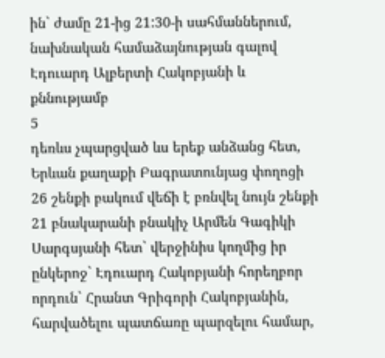ին` ժամը 21-ից 21:30-ի սահմաններում, նախնական համաձայնության գալով Էդուարդ Ալբերտի Հակոբյանի և քննությամբ
5
դեռևս չպարցված ևս երեք անձանց հետ, Երևան քաղաքի Բագրատունյաց փողոցի 26 շենքի բակում վեճի է բռնվել նույն շենքի 21 բնակարանի բնակիչ Արմեն Գագիկի Սարգսյանի հետ` վերջինիս կողմից իր ընկերոջ` Էդուարդ Հակոբյանի հորեղբոր որդուն` Հրանտ Գրիգորի Հակոբյանին, հարվածելու պատճառը պարզելու համար,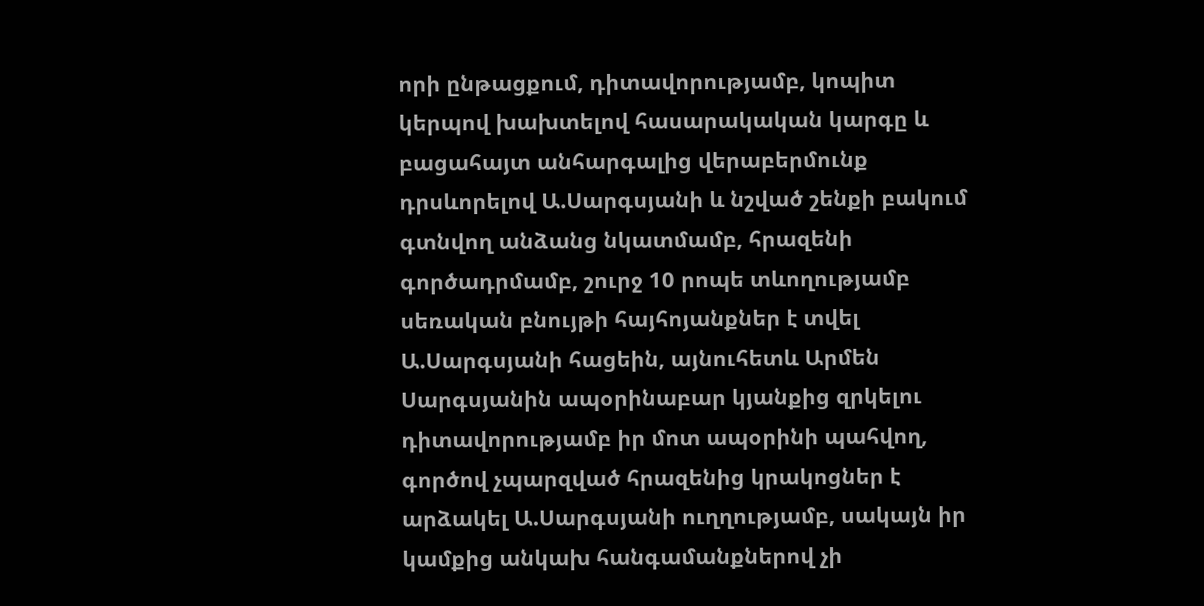որի ընթացքում, դիտավորությամբ, կոպիտ կերպով խախտելով հասարակական կարգը և բացահայտ անհարգալից վերաբերմունք դրսևորելով Ա.Սարգսյանի և նշված շենքի բակում գտնվող անձանց նկատմամբ, հրազենի գործադրմամբ, շուրջ 10 րոպե տևողությամբ սեռական բնույթի հայհոյանքներ է տվել Ա.Սարգսյանի հացեին, այնուհետև Արմեն Սարգսյանին ապօրինաբար կյանքից զրկելու դիտավորությամբ իր մոտ ապօրինի պահվող, գործով չպարզված հրազենից կրակոցներ է արձակել Ա.Սարգսյանի ուղղությամբ, սակայն իր կամքից անկախ հանգամանքներով չի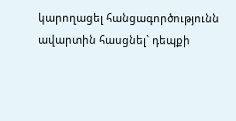կարողացել հանցագործությունն ավարտին հասցնել` դեպքի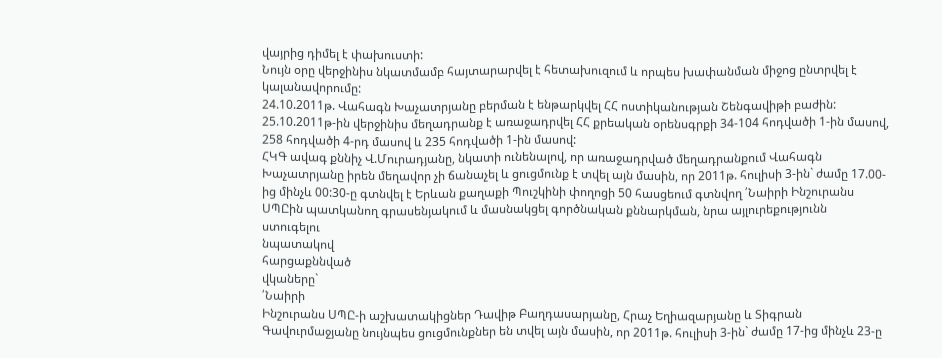վայրից դիմել է փախուստի:
Նույն օրը վերջինիս նկատմամբ հայտարարվել է հետախուզում և որպես խափանման միջոց ընտրվել է կալանավորումը:
24.10.2011թ. Վահագն Խաչատրյանը բերման է ենթարկվել ՀՀ ոստիկանության Շենգավիթի բաժին: 25.10.2011թ-ին վերջինիս մեղադրանք է առաջադրվել ՀՀ քրեական օրենսգրքի 34-104 հոդվածի 1-ին մասով, 258 հոդվածի 4-րդ մասով և 235 հոդվածի 1-ին մասով:
ՀԿԳ ավագ քննիչ Վ.Մուրադյանը, նկատի ունենալով, որ առաջադրված մեղադրանքում Վահագն Խաչատրյանը իրեն մեղավոր չի ճանաչել և ցուցմունք է տվել այն մասին, որ 2011թ. հուլիսի 3-ին` ժամը 17.00-ից մինչև 00:30-ը գտնվել է Երևան քաղաքի Պուշկինի փողոցի 50 հասցեում գտնվող ՛Նաիրի Ինշուրանս ՍՊԸին պատկանող գրասենյակում և մասնակցել գործնական քննարկման, նրա այլուրեքությունն
ստուգելու
նպատակով
հարցաքննված
վկաները`
՛Նաիրի
Ինշուրանս ՍՊԸ-ի աշխատակիցներ Դավիթ Բաղդասարյանը, Հրաչ Եղիազարյանը և Տիգրան Գավուրմաջյանը նույնպես ցուցմունքներ են տվել այն մասին, որ 2011թ. հուլիսի 3-ին` ժամը 17-ից մինչև 23-ը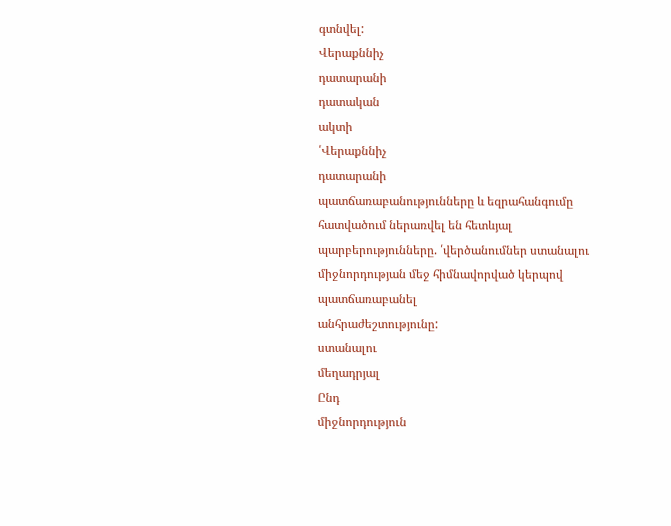գտնվել:
Վերաքննիչ
դատարանի
դատական
ակտի
՛Վերաքննիչ
դատարանի
պատճառաբանությունները և եզրահանգումը հատվածում ներառվել են հետևյալ պարբերությունները. ՛վերծանումներ ստանալու միջնորդության մեջ հիմնավորված կերպով
պատճառաբանել
անհրաժեշտությունը:
ստանալու
մեղադրյալ
Ընդ
միջնորդություն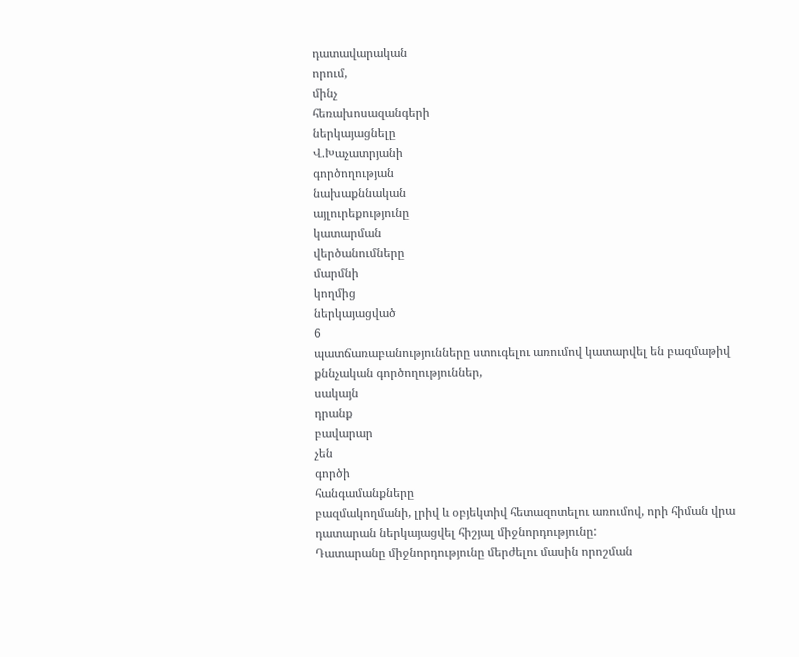դատավարական
որում,
մինչ
հեռախոսազանգերի
ներկայացնելը
Վ.Խաչատրյանի
գործողության
նախաքննական
այլուրեքությունը
կատարման
վերծանումները
մարմնի
կողմից
ներկայացված
6
պատճառաբանությունները ստուգելու առումով կատարվել են բազմաթիվ քննչական գործողություններ,
սակայն
դրանք
բավարար
չեն
գործի
հանգամանքները
բազմակողմանի, լրիվ և օբյեկտիվ հետազոտելու առումով, որի հիման վրա դատարան ներկայացվել հիշյալ միջնորդությունը:
Դատարանը միջնորդությունը մերժելու մասին որոշման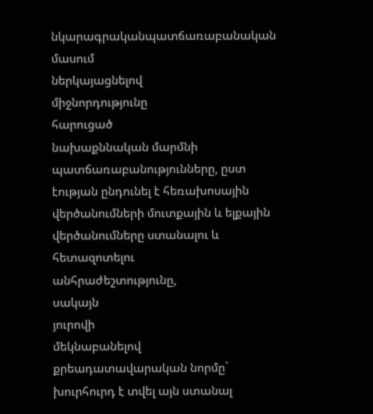նկարագրականպատճառաբանական
մասում
ներկայացնելով
միջնորդությունը
հարուցած
նախաքննական մարմնի պատճառաբանությունները, ըստ էության ընդունել է հեռախոսային վերծանումների մուտքային և ելքային վերծանումները ստանալու և հետազոտելու
անհրաժեշտությունը,
սակայն
յուրովի
մեկնաբանելով
քրեադատավարական նորմը` խուրհուրդ է տվել այն ստանալ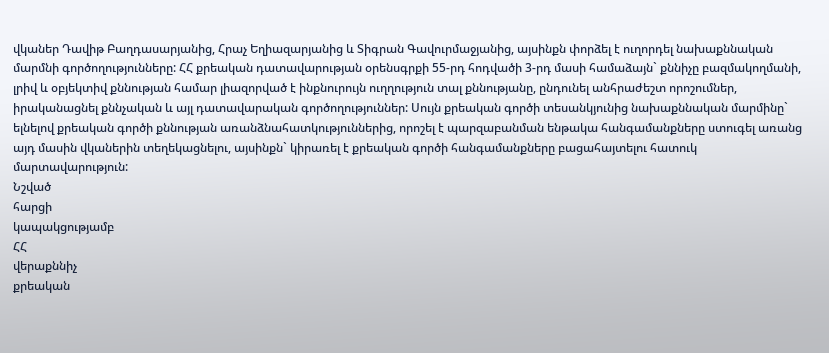վկաներ Դավիթ Բաղդասարյանից, Հրաչ Եղիազարյանից և Տիգրան Գավուրմաջյանից, այսինքն փորձել է ուղորդել նախաքննական մարմնի գործողությունները: ՀՀ քրեական դատավարության օրենսգրքի 55-րդ հոդվածի 3-րդ մասի համաձայն` քննիչը բազմակողմանի, լրիվ և օբյեկտիվ քննության համար լիազորված է ինքնուրույն ուղղություն տալ քննությանը, ընդունել անհրաժեշտ որոշումներ, իրականացնել քննչական և այլ դատավարական գործողություններ: Սույն քրեական գործի տեսանկյունից նախաքննական մարմինը` ելնելով քրեական գործի քննության առանձնահատկություններից, որոշել է պարզաբանման ենթակա հանգամանքները ստուգել առանց այդ մասին վկաներին տեղեկացնելու, այսինքն` կիրառել է քրեական գործի հանգամանքները բացահայտելու հատուկ մարտավարություն:
Նշված
հարցի
կապակցությամբ
ՀՀ
վերաքննիչ
քրեական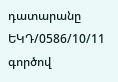դատարանը
ԵԿԴ/0586/10/11 գործով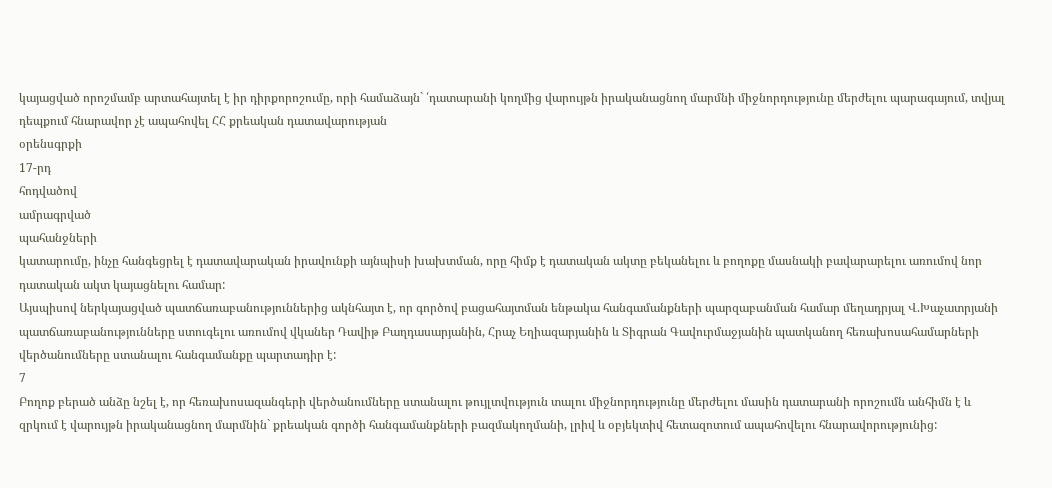կայացված որոշմամբ արտահայտել է իր դիրքորոշումը, որի համաձայն` ՛դատարանի կողմից վարույթն իրականացնող մարմնի միջնորդությունը մերժելու պարագայում, տվյալ դեպքում հնարավոր չէ ապահովել ՀՀ քրեական դատավարության
օրենսգրքի
17-րդ
հոդվածով
ամրագրված
պահանջների
կատարումը, ինչը հանգեցրել է դատավարական իրավունքի այնպիսի խախտման, որը հիմք է դատական ակտը բեկանելու և բողոքը մասնակի բավարարելու առումով նոր դատական ակտ կայացնելու համար:
Այսպիսով ներկայացված պատճառաբանություններից ակնհայտ է, որ գործով բացահայտման ենթակա հանգամանքների պարզաբանման համար մեղադրյալ Վ.Խաչատրյանի պատճառաբանությունները ստուգելու առումով վկաներ Դավիթ Բաղդասարյանին, Հրաչ Եղիազարյանին և Տիգրան Գավուրմաջյանին պատկանող հեռախոսահամարների վերծանումները ստանալու հանգամանքը պարտադիր է:
7
Բողոք բերած անձը նշել է, որ հեռախոսազանգերի վերծանումները ստանալու թույլտվություն տալու միջնորդությունը մերժելու մասին դատարանի որոշումն անհիմն է և զրկում է վարույթն իրականացնող մարմնին` քրեական գործի հանգամանքների բազմակողմանի, լրիվ և օբյեկտիվ հետազոտում ապահովելու հնարավորությունից: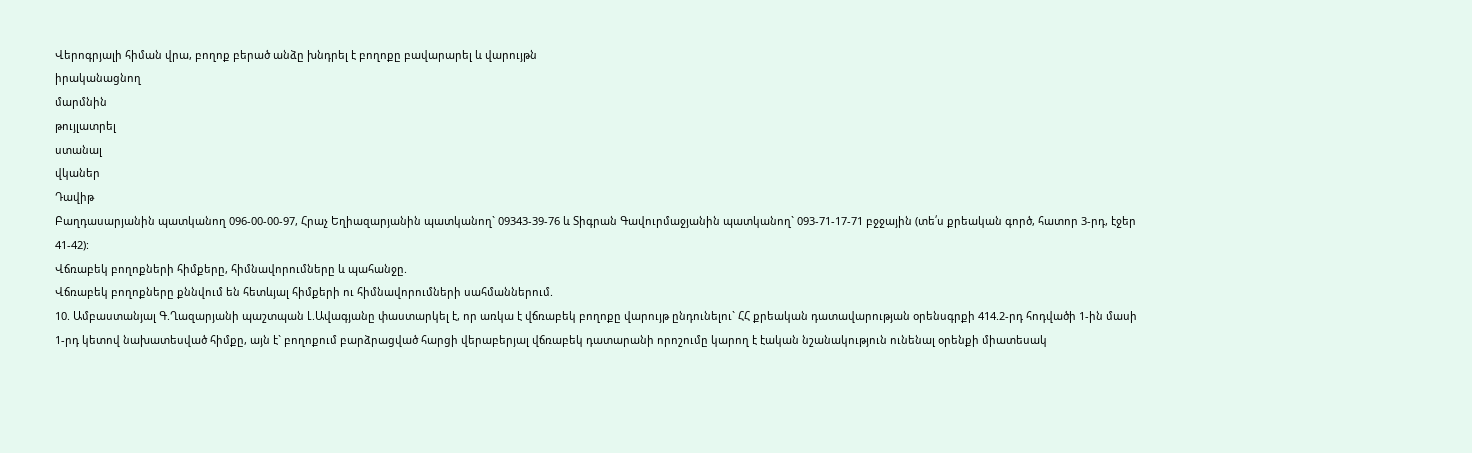Վերոգրյալի հիման վրա, բողոք բերած անձը խնդրել է բողոքը բավարարել և վարույթն
իրականացնող
մարմնին
թույլատրել
ստանալ
վկաներ
Դավիթ
Բաղդասարյանին պատկանող 096-00-00-97, Հրաչ Եղիազարյանին պատկանող` 09343-39-76 և Տիգրան Գավուրմաջյանին պատկանող` 093-71-17-71 բջջային (տե՛ս քրեական գործ, հատոր 3-րդ, էջեր 41-42):
Վճռաբեկ բողոքների հիմքերը, հիմնավորումները և պահանջը.
Վճռաբեկ բողոքները քննվում են հետևյալ հիմքերի ու հիմնավորումների սահմաններում.
10. Ամբաստանյալ Գ.Ղազարյանի պաշտպան Լ.Ավագյանը փաստարկել է, որ առկա է վճռաբեկ բողոքը վարույթ ընդունելու` ՀՀ քրեական դատավարության օրենսգրքի 414.2-րդ հոդվածի 1-ին մասի 1-րդ կետով նախատեսված հիմքը, այն է` բողոքում բարձրացված հարցի վերաբերյալ վճռաբեկ դատարանի որոշումը կարող է էական նշանակություն ունենալ օրենքի միատեսակ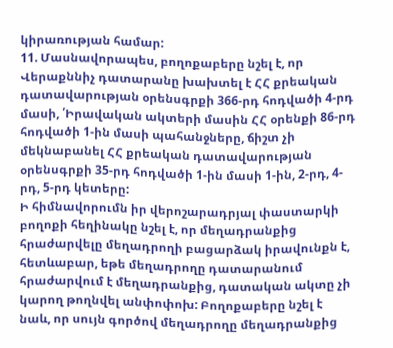կիրառության համար:
11. Մասնավորապես, բողոքաբերը նշել է, որ Վերաքննիչ դատարանը խախտել է ՀՀ քրեական դատավարության օրենսգրքի 366-րդ հոդվածի 4-րդ մասի, ՛Իրավական ակտերի մասին ՀՀ օրենքի 86-րդ հոդվածի 1-ին մասի պահանջները, ճիշտ չի մեկնաբանել ՀՀ քրեական դատավարության օրենսգրքի 35-րդ հոդվածի 1-ին մասի 1-ին, 2-րդ, 4-րդ, 5-րդ կետերը:
Ի հիմնավորումն իր վերոշարադրյալ փաստարկի բողոքի հեղինակը նշել է, որ մեղադրանքից հրաժարվելը մեղադրողի բացարձակ իրավունքն է, հետևաբար, եթե մեղադրողը դատարանում հրաժարվում է մեղադրանքից, դատական ակտը չի կարող թողնվել անփոփոխ: Բողոքաբերը նշել է նաև, որ սույն գործով մեղադրողը մեղադրանքից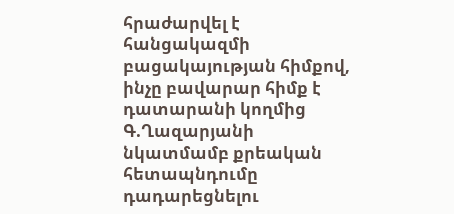հրաժարվել է հանցակազմի բացակայության հիմքով, ինչը բավարար հիմք է դատարանի կողմից Գ.Ղազարյանի նկատմամբ քրեական հետապնդումը դադարեցնելու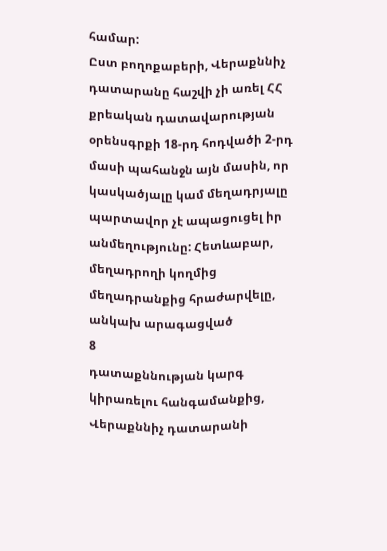համար:
Ըստ բողոքաբերի, Վերաքննիչ դատարանը հաշվի չի առել ՀՀ քրեական դատավարության օրենսգրքի 18-րդ հոդվածի 2-րդ մասի պահանջն այն մասին, որ կասկածյալը կամ մեղադրյալը պարտավոր չէ ապացուցել իր անմեղությունը: Հետևաբար, մեղադրողի կողմից մեղադրանքից հրաժարվելը, անկախ արագացված
8
դատաքննության կարգ կիրառելու հանգամանքից, Վերաքննիչ դատարանի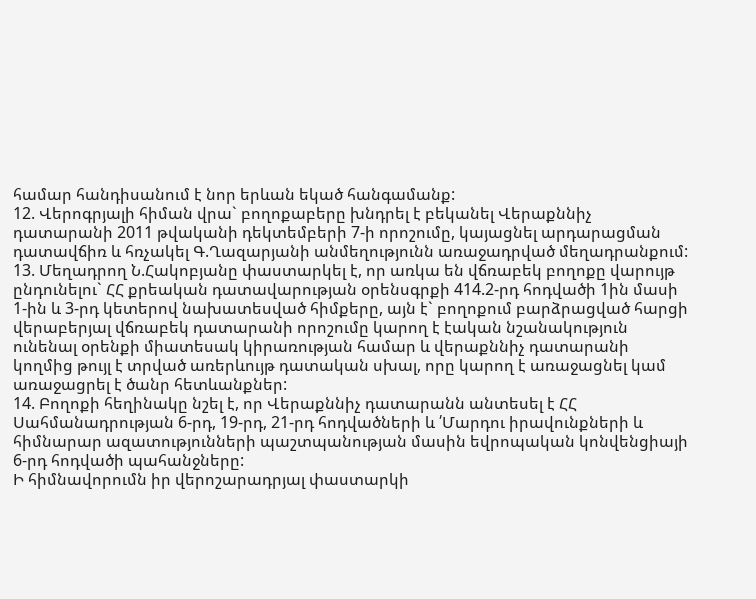համար հանդիսանում է նոր երևան եկած հանգամանք:
12. Վերոգրյալի հիման վրա` բողոքաբերը խնդրել է բեկանել Վերաքննիչ դատարանի 2011 թվականի դեկտեմբերի 7-ի որոշումը, կայացնել արդարացման դատավճիռ և հռչակել Գ.Ղազարյանի անմեղությունն առաջադրված մեղադրանքում:
13. Մեղադրող Ն.Հակոբյանը փաստարկել է, որ առկա են վճռաբեկ բողոքը վարույթ ընդունելու` ՀՀ քրեական դատավարության օրենսգրքի 414.2-րդ հոդվածի 1ին մասի 1-ին և 3-րդ կետերով նախատեսված հիմքերը, այն է` բողոքում բարձրացված հարցի վերաբերյալ վճռաբեկ դատարանի որոշումը կարող է էական նշանակություն ունենալ օրենքի միատեսակ կիրառության համար և վերաքննիչ դատարանի կողմից թույլ է տրված առերևույթ դատական սխալ, որը կարող է առաջացնել կամ առաջացրել է ծանր հետևանքներ:
14. Բողոքի հեղինակը նշել է, որ Վերաքննիչ դատարանն անտեսել է ՀՀ Սահմանադրության 6-րդ, 19-րդ, 21-րդ հոդվածների և ՛Մարդու իրավունքների և հիմնարար ազատությունների պաշտպանության մասին եվրոպական կոնվենցիայի 6-րդ հոդվածի պահանջները:
Ի հիմնավորումն իր վերոշարադրյալ փաստարկի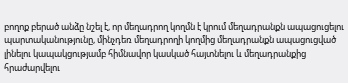բողոք բերած անձը նշել է, որ մեղադրող կողմն է կրում մեղադրանքն ապացուցելու պարտականությունը, մինչդեռ մեղադրողի կողմից մեղադրանքն ապացուցված լինելու կապակցությամբ հիմնավոր կասկած հայտնելու և մեղադրանքից հրաժարվելու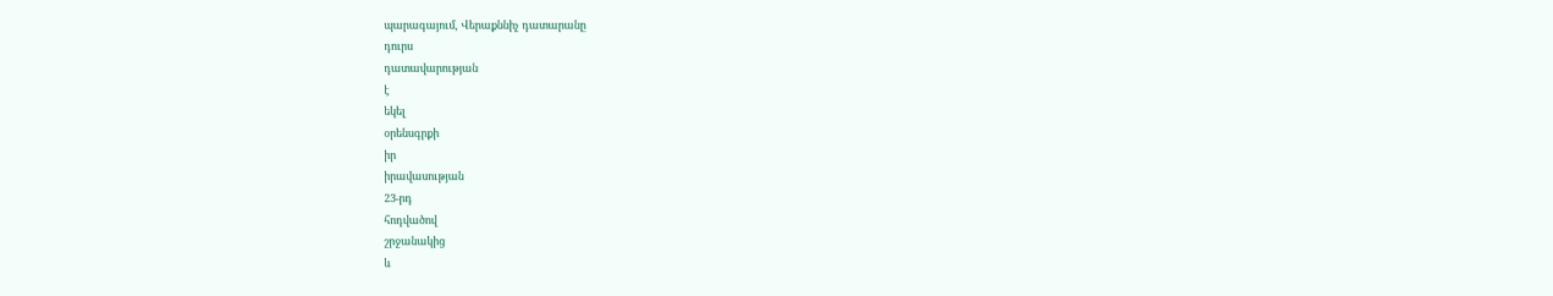պարագայում, Վերաքննիչ դատարանը
դուրս
դատավարության
է
եկել
օրենսգրքի
իր
իրավասության
23-րդ
հոդվածով
շրջանակից
և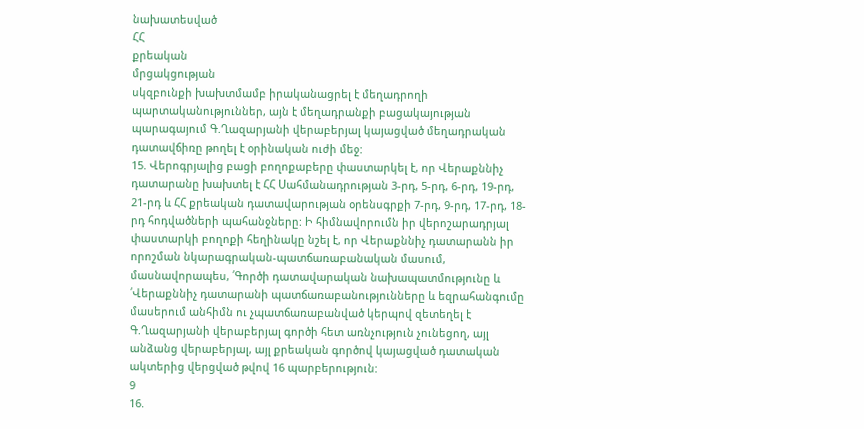նախատեսված
ՀՀ
քրեական
մրցակցության
սկզբունքի խախտմամբ իրականացրել է մեղադրողի պարտականություններ, այն է մեղադրանքի բացակայության պարագայում Գ.Ղազարյանի վերաբերյալ կայացված մեղադրական դատավճիռը թողել է օրինական ուժի մեջ:
15. Վերոգրյալից բացի բողոքաբերը փաստարկել է, որ Վերաքննիչ դատարանը խախտել է ՀՀ Սահմանադրության 3-րդ, 5-րդ, 6-րդ, 19-րդ, 21-րդ և ՀՀ քրեական դատավարության օրենսգրքի 7-րդ, 9-րդ, 17-րդ, 18-րդ հոդվածների պահանջները: Ի հիմնավորումն իր վերոշարադրյալ փաստարկի բողոքի հեղինակը նշել է, որ Վերաքննիչ դատարանն իր որոշման նկարագրական-պատճառաբանական մասում, մասնավորապես, ՛Գործի դատավարական նախապատմությունը և ՛Վերաքննիչ դատարանի պատճառաբանությունները և եզրահանգումը մասերում անհիմն ու չպատճառաբանված կերպով զետեղել է Գ.Ղազարյանի վերաբերյալ գործի հետ առնչություն չունեցող, այլ անձանց վերաբերյալ, այլ քրեական գործով կայացված դատական ակտերից վերցված թվով 16 պարբերություն:
9
16.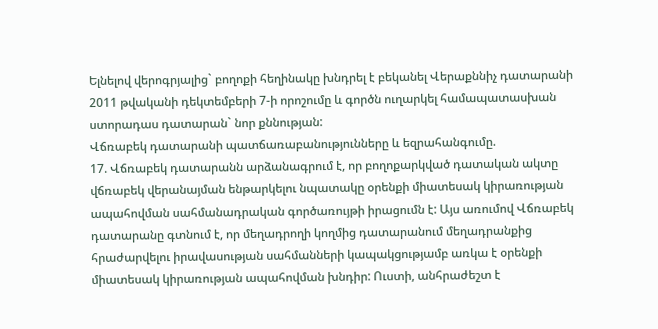Ելնելով վերոգրյալից` բողոքի հեղինակը խնդրել է բեկանել Վերաքննիչ դատարանի 2011 թվականի դեկտեմբերի 7-ի որոշումը և գործն ուղարկել համապատասխան ստորադաս դատարան` նոր քննության:
Վճռաբեկ դատարանի պատճառաբանությունները և եզրահանգումը.
17. Վճռաբեկ դատարանն արձանագրում է, որ բողոքարկված դատական ակտը վճռաբեկ վերանայման ենթարկելու նպատակը օրենքի միատեսակ կիրառության ապահովման սահմանադրական գործառույթի իրացումն է: Այս առումով Վճռաբեկ դատարանը գտնում է, որ մեղադրողի կողմից դատարանում մեղադրանքից հրաժարվելու իրավասության սահմանների կապակցությամբ առկա է օրենքի միատեսակ կիրառության ապահովման խնդիր: Ուստի, անհրաժեշտ է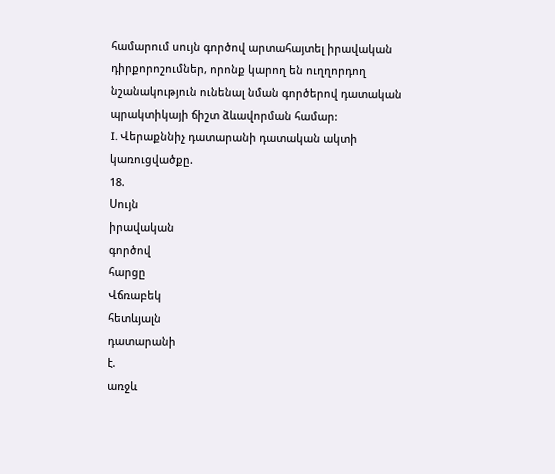համարում սույն գործով արտահայտել իրավական դիրքորոշումներ, որոնք կարող են ուղղորդող նշանակություն ունենալ նման գործերով դատական պրակտիկայի ճիշտ ձևավորման համար:
I. Վերաքննիչ դատարանի դատական ակտի կառուցվածքը.
18.
Սույն
իրավական
գործով
հարցը
Վճռաբեկ
հետևյալն
դատարանի
է.
առջև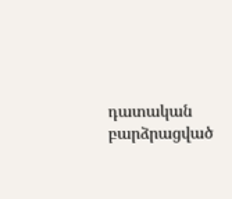դատական
բարձրացված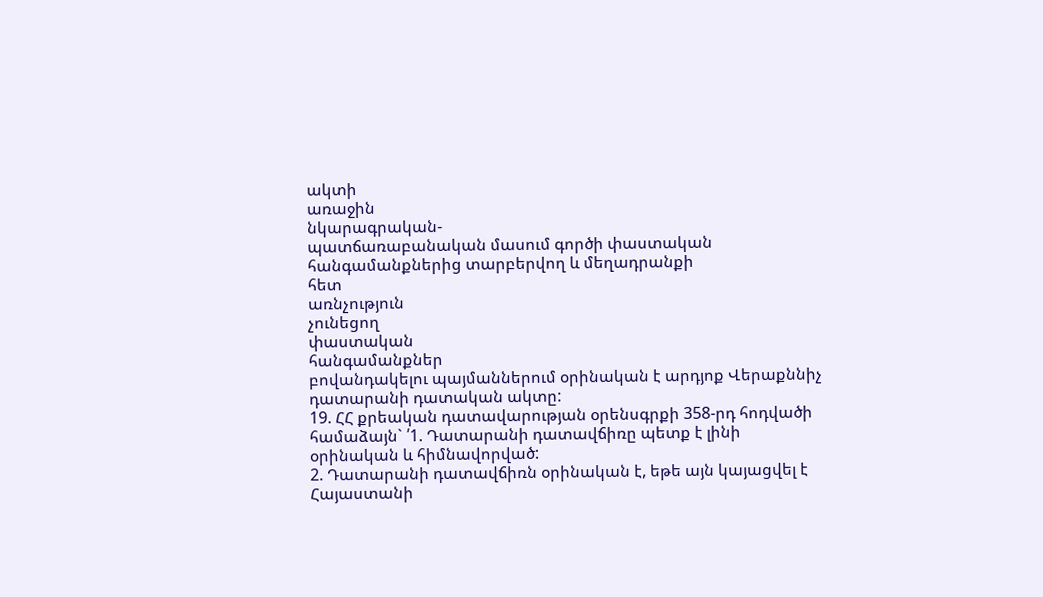ակտի
առաջին
նկարագրական-
պատճառաբանական մասում գործի փաստական հանգամանքներից տարբերվող և մեղադրանքի
հետ
առնչություն
չունեցող
փաստական
հանգամանքներ
բովանդակելու պայմաններում օրինական է արդյոք Վերաքննիչ դատարանի դատական ակտը:
19. ՀՀ քրեական դատավարության օրենսգրքի 358-րդ հոդվածի համաձայն` ՛1. Դատարանի դատավճիռը պետք է լինի օրինական և հիմնավորված:
2. Դատարանի դատավճիռն օրինական է, եթե այն կայացվել է Հայաստանի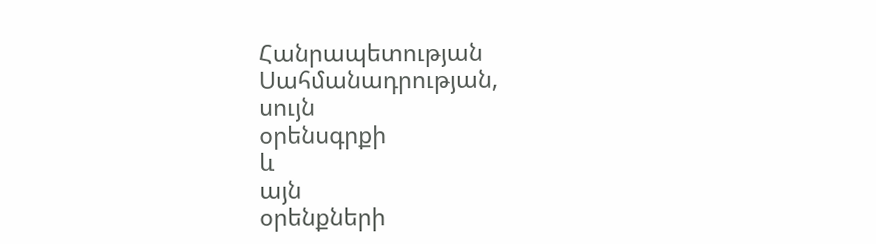Հանրապետության
Սահմանադրության,
սույն
օրենսգրքի
և
այն
օրենքների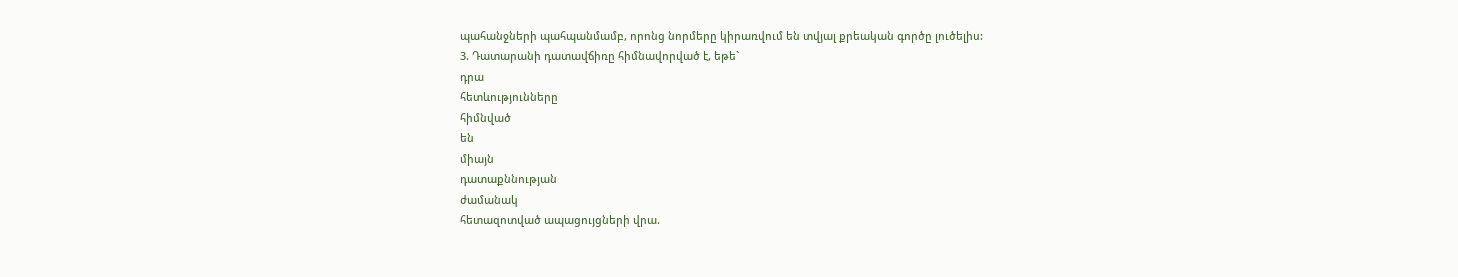պահանջների պահպանմամբ, որոնց նորմերը կիրառվում են տվյալ քրեական գործը լուծելիս:
3. Դատարանի դատավճիռը հիմնավորված է, եթե`
դրա
հետևությունները
հիմնված
են
միայն
դատաքննության
ժամանակ
հետազոտված ապացույցների վրա.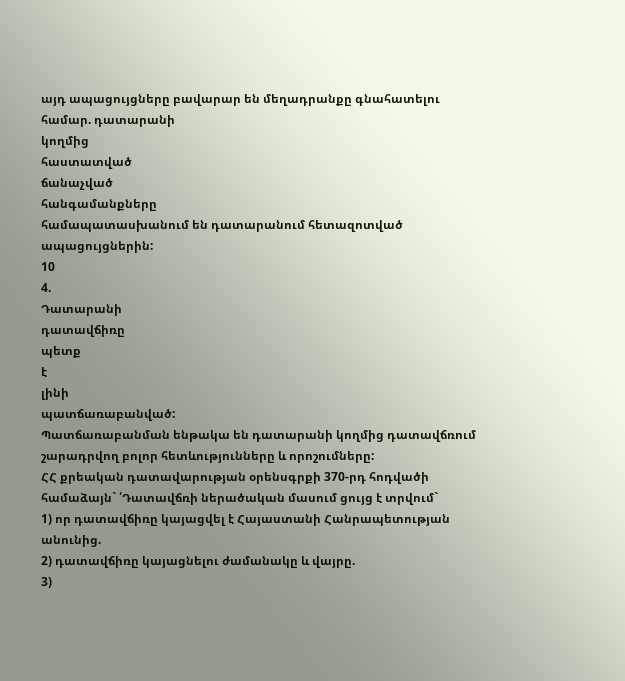այդ ապացույցները բավարար են մեղադրանքը գնահատելու համար. դատարանի
կողմից
հաստատված
ճանաչված
հանգամանքները
համապատասխանում են դատարանում հետազոտված ապացույցներին:
10
4.
Դատարանի
դատավճիռը
պետք
է
լինի
պատճառաբանված:
Պատճառաբանման ենթակա են դատարանի կողմից դատավճռում շարադրվող բոլոր հետևությունները և որոշումները:
ՀՀ քրեական դատավարության օրենսգրքի 370-րդ հոդվածի համաձայն` ՛Դատավճռի ներածական մասում ցույց է տրվում`
1) որ դատավճիռը կայացվել է Հայաստանի Հանրապետության անունից.
2) դատավճիռը կայացնելու ժամանակը և վայրը.
3)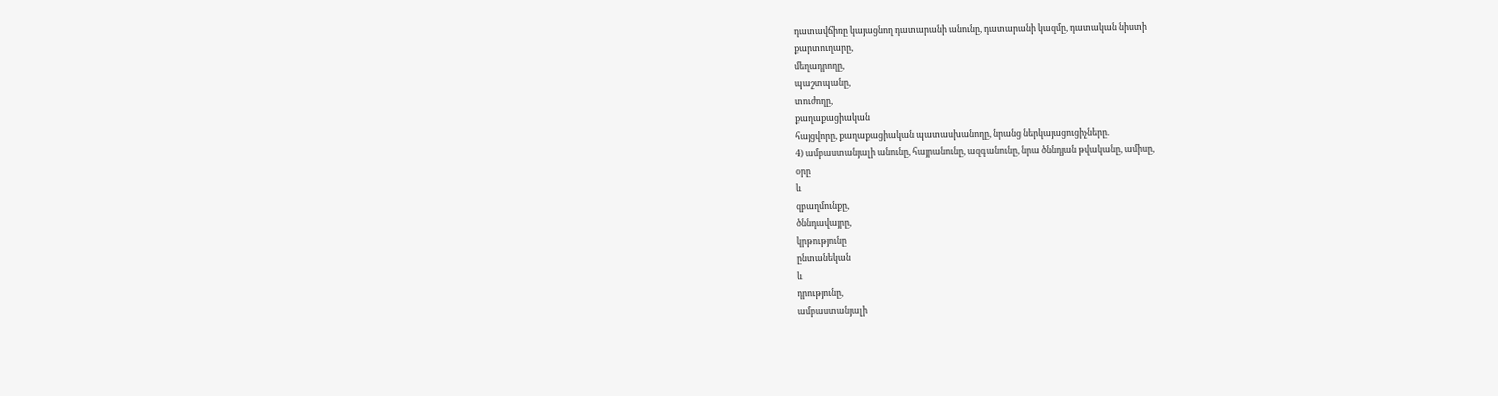դատավճիռը կայացնող դատարանի անունը, դատարանի կազմը, դատական նիստի
քարտուղարը,
մեղադրողը,
պաշտպանը,
տուժողը,
քաղաքացիական
հայցվորը, քաղաքացիական պատասխանողը, նրանց ներկայացուցիչները.
4) ամբաստանյալի անունը, հայրանունը, ազգանունը, նրա ծննդյան թվականը, ամիսը,
օրը
և
զբաղմունքը,
ծննդավայրը,
կրթությունը
ընտանեկան
և
դրությունը,
ամբաստանյալի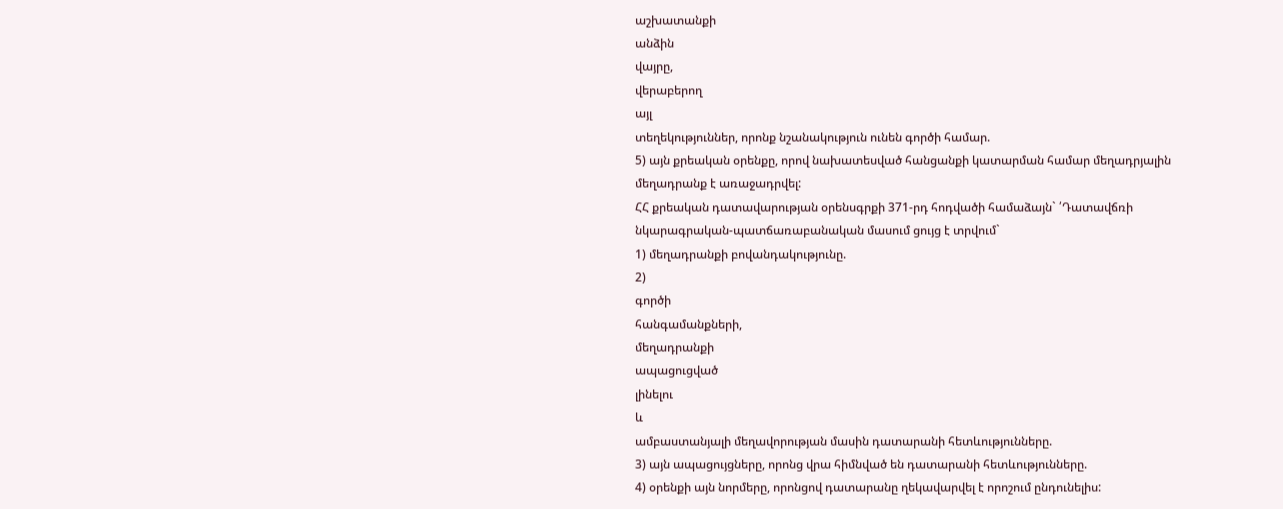աշխատանքի
անձին
վայրը,
վերաբերող
այլ
տեղեկություններ, որոնք նշանակություն ունեն գործի համար.
5) այն քրեական օրենքը, որով նախատեսված հանցանքի կատարման համար մեղադրյալին մեղադրանք է առաջադրվել:
ՀՀ քրեական դատավարության օրենսգրքի 371-րդ հոդվածի համաձայն` ՛Դատավճռի նկարագրական-պատճառաբանական մասում ցույց է տրվում`
1) մեղադրանքի բովանդակությունը.
2)
գործի
հանգամանքների,
մեղադրանքի
ապացուցված
լինելու
և
ամբաստանյալի մեղավորության մասին դատարանի հետևությունները.
3) այն ապացույցները, որոնց վրա հիմնված են դատարանի հետևությունները.
4) օրենքի այն նորմերը, որոնցով դատարանը ղեկավարվել է որոշում ընդունելիս: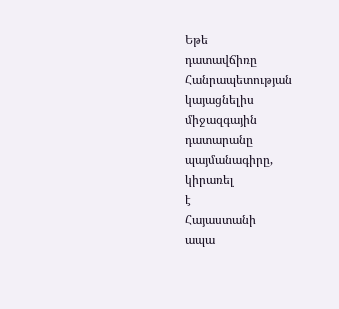Եթե
դատավճիռը
Հանրապետության
կայացնելիս
միջազգային
դատարանը
պայմանագիրը,
կիրառել
է
Հայաստանի
ապա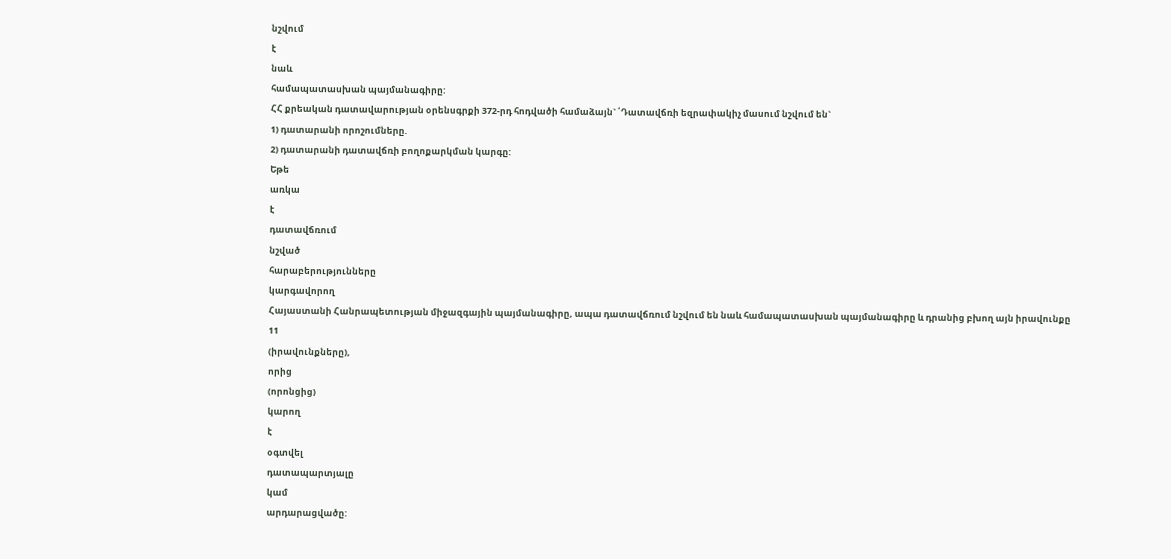նշվում
է
նաև
համապատասխան պայմանագիրը:
ՀՀ քրեական դատավարության օրենսգրքի 372-րդ հոդվածի համաձայն` ՛Դատավճռի եզրափակիչ մասում նշվում են`
1) դատարանի որոշումները.
2) դատարանի դատավճռի բողոքարկման կարգը:
Եթե
առկա
է
դատավճռում
նշված
հարաբերությունները
կարգավորող
Հայաստանի Հանրապետության միջազգային պայմանագիրը, ապա դատավճռում նշվում են նաև համապատասխան պայմանագիրը և դրանից բխող այն իրավունքը
11
(իրավունքները),
որից
(որոնցից)
կարող
է
օգտվել
դատապարտյալը
կամ
արդարացվածը: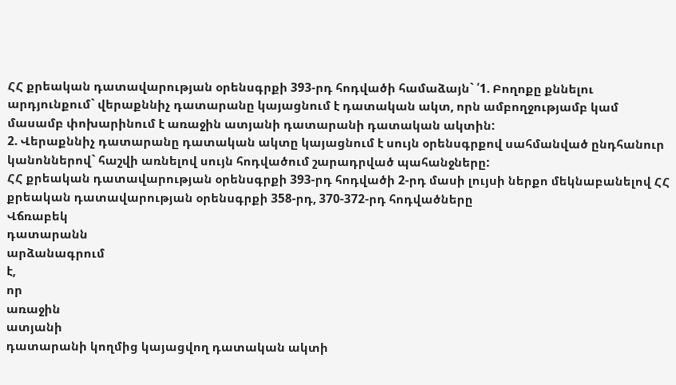ՀՀ քրեական դատավարության օրենսգրքի 393-րդ հոդվածի համաձայն` ՛1. Բողոքը քննելու արդյունքում` վերաքննիչ դատարանը կայացնում է դատական ակտ, որն ամբողջությամբ կամ մասամբ փոխարինում է առաջին ատյանի դատարանի դատական ակտին:
2. Վերաքննիչ դատարանը դատական ակտը կայացնում է սույն օրենսգրքով սահմանված ընդհանուր կանոններով` հաշվի առնելով սույն հոդվածում շարադրված պահանջները:
ՀՀ քրեական դատավարության օրենսգրքի 393-րդ հոդվածի 2-րդ մասի լույսի ներքո մեկնաբանելով ՀՀ քրեական դատավարության օրենսգրքի 358-րդ, 370-372-րդ հոդվածները
Վճռաբեկ
դատարանն
արձանագրում
է,
որ
առաջին
ատյանի
դատարանի կողմից կայացվող դատական ակտի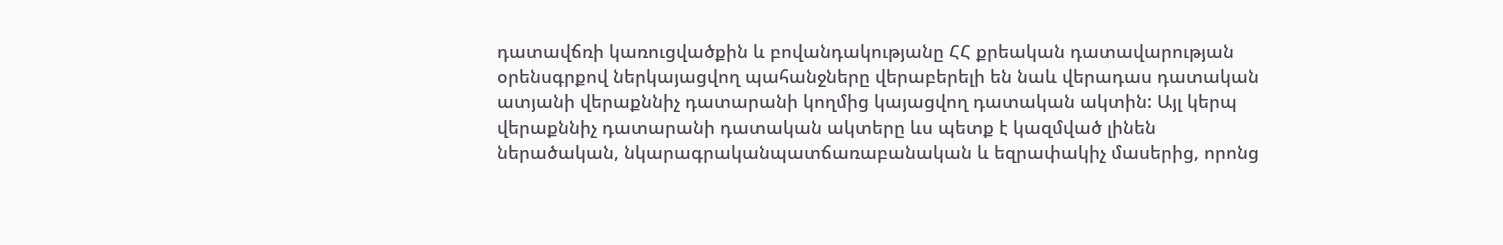դատավճռի կառուցվածքին և բովանդակությանը ՀՀ քրեական դատավարության օրենսգրքով ներկայացվող պահանջները վերաբերելի են նաև վերադաս դատական ատյանի վերաքննիչ դատարանի կողմից կայացվող դատական ակտին: Այլ կերպ վերաքննիչ դատարանի դատական ակտերը ևս պետք է կազմված լինեն ներածական, նկարագրականպատճառաբանական և եզրափակիչ մասերից, որոնց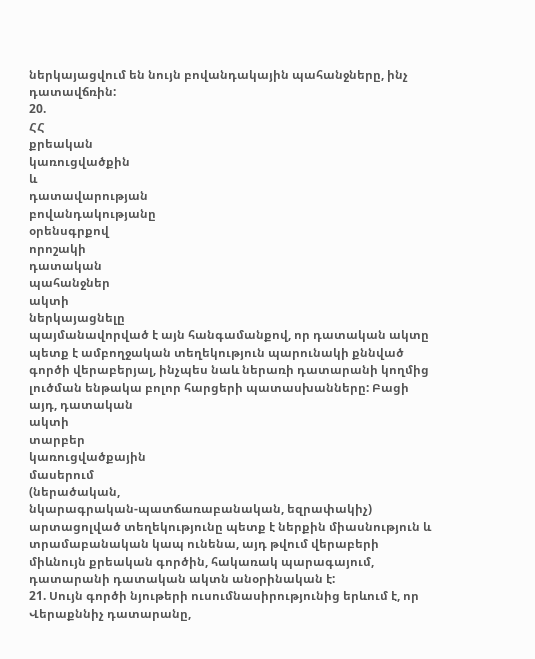ներկայացվում են նույն բովանդակային պահանջները, ինչ դատավճռին:
20.
ՀՀ
քրեական
կառուցվածքին
և
դատավարության
բովանդակությանը
օրենսգրքով
որոշակի
դատական
պահանջներ
ակտի
ներկայացնելը
պայմանավորված է այն հանգամանքով, որ դատական ակտը պետք է ամբողջական տեղեկություն պարունակի քննված գործի վերաբերյալ, ինչպես նաև ներառի դատարանի կողմից լուծման ենթակա բոլոր հարցերի պատասխանները: Բացի այդ, դատական
ակտի
տարբեր
կառուցվածքային
մասերում
(ներածական,
նկարագրական-պատճառաբանական, եզրափակիչ) արտացոլված տեղեկությունը պետք է ներքին միասնություն և տրամաբանական կապ ունենա, այդ թվում վերաբերի միևնույն քրեական գործին, հակառակ պարագայում, դատարանի դատական ակտն անօրինական է:
21. Սույն գործի նյութերի ուսումնասիրությունից երևում է, որ Վերաքննիչ դատարանը,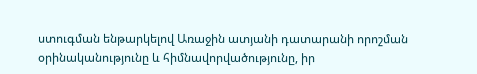ստուգման ենթարկելով Առաջին ատյանի դատարանի որոշման
օրինականությունը և հիմնավորվածությունը, իր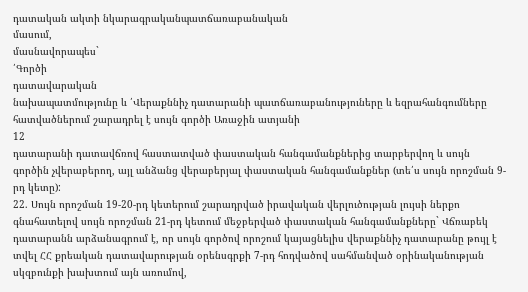դատական ակտի նկարագրականպատճառաբանական
մասում,
մասնավորապես`
՛Գործի
դատավարական
նախապատմությունը և ՛Վերաքննիչ դատարանի պատճառաբանություները և եզրահանգումները հատվածներում շարադրել է սույն գործի Առաջին ատյանի
12
դատարանի դատավճռով հաստատված փաստական հանգամանքներից տարբերվող և սույն գործին չվերաբերող, այլ անձանց վերաբերյալ փաստական հանգամանքներ (տե՛ս սույն որոշման 9-րդ կետը):
22. Սույն որոշման 19-20-րդ կետերում շարադրված իրավական վերլուծության լույսի ներքո գնահատելով սույն որոշման 21-րդ կետում մեջբերված փաստական հանգամանքները` Վճռաբեկ դատարանն արձանագրում է, որ սույն գործով որոշում կայացնելիս վերաքննիչ դատարանը թույլ է տվել ՀՀ քրեական դատավարության օրենսգրքի 7-րդ հոդվածով սահմանված օրինականության սկզբունքի խախտում այն առումով,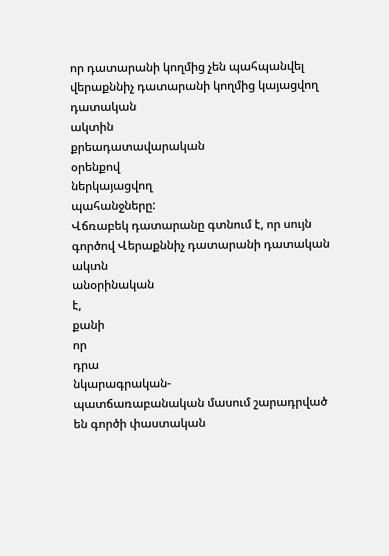որ դատարանի կողմից չեն պահպանվել վերաքննիչ դատարանի կողմից կայացվող
դատական
ակտին
քրեադատավարական
օրենքով
ներկայացվող
պահանջները:
Վճռաբեկ դատարանը գտնում է, որ սույն գործով Վերաքննիչ դատարանի դատական
ակտն
անօրինական
է,
քանի
որ
դրա
նկարագրական-
պատճառաբանական մասում շարադրված են գործի փաստական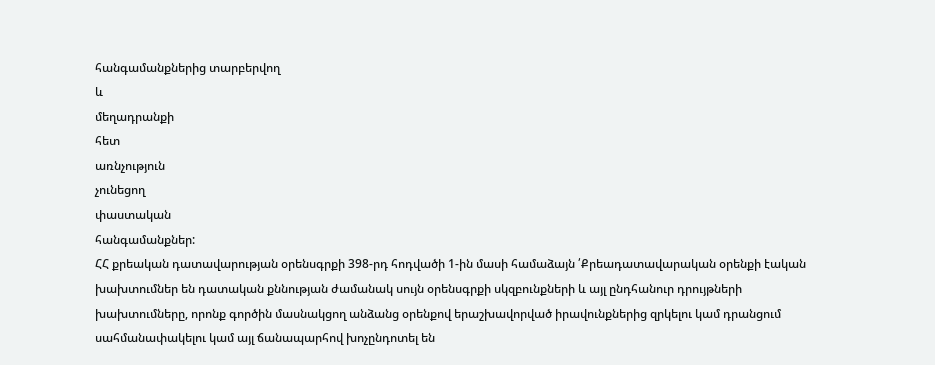հանգամանքներից տարբերվող
և
մեղադրանքի
հետ
առնչություն
չունեցող
փաստական
հանգամանքներ:
ՀՀ քրեական դատավարության օրենսգրքի 398-րդ հոդվածի 1-ին մասի համաձայն ՛Քրեադատավարական օրենքի էական խախտումներ են դատական քննության ժամանակ սույն օրենսգրքի սկզբունքների և այլ ընդհանուր դրույթների խախտումները, որոնք գործին մասնակցող անձանց օրենքով երաշխավորված իրավունքներից զրկելու կամ դրանցում սահմանափակելու կամ այլ ճանապարհով խոչընդոտել են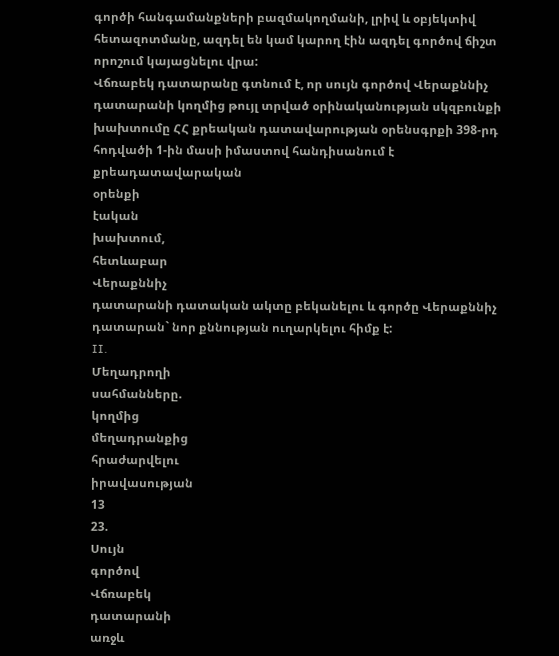գործի հանգամանքների բազմակողմանի, լրիվ և օբյեկտիվ հետազոտմանը, ազդել են կամ կարող էին ազդել գործով ճիշտ որոշում կայացնելու վրա:
Վճռաբեկ դատարանը գտնում է, որ սույն գործով Վերաքննիչ դատարանի կողմից թույլ տրված օրինականության սկզբունքի խախտումը ՀՀ քրեական դատավարության օրենսգրքի 398-րդ հոդվածի 1-ին մասի իմաստով հանդիսանում է քրեադատավարական
օրենքի
էական
խախտում,
հետևաբար
Վերաքննիչ
դատարանի դատական ակտը բեկանելու և գործը Վերաքննիչ դատարան` նոր քննության ուղարկելու հիմք է:
II.
Մեղադրողի
սահմանները.
կողմից
մեղադրանքից
հրաժարվելու
իրավասության
13
23.
Սույն
գործով
Վճռաբեկ
դատարանի
առջև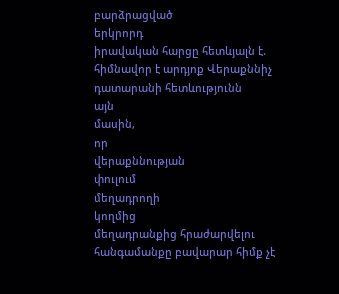բարձրացված
երկրորդ
իրավական հարցը հետևյալն է. հիմնավոր է արդյոք Վերաքննիչ դատարանի հետևությունն
այն
մասին,
որ
վերաքննության
փուլում
մեղադրողի
կողմից
մեղադրանքից հրաժարվելու հանգամանքը բավարար հիմք չէ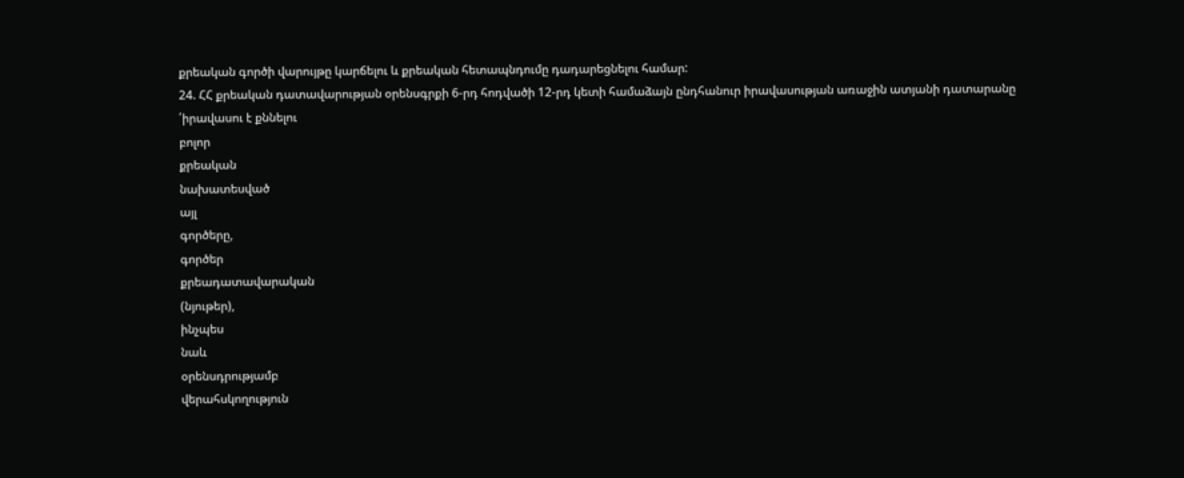քրեական գործի վարույթը կարճելու և քրեական հետապնդումը դադարեցնելու համար:
24. ՀՀ քրեական դատավարության օրենսգրքի 6-րդ հոդվածի 12-րդ կետի համաձայն ընդհանուր իրավասության առաջին ատյանի դատարանը ՛իրավասու է քննելու
բոլոր
քրեական
նախատեսված
այլ
գործերը,
գործեր
քրեադատավարական
(նյութեր),
ինչպես
նաև
օրենսդրությամբ
վերահսկողություն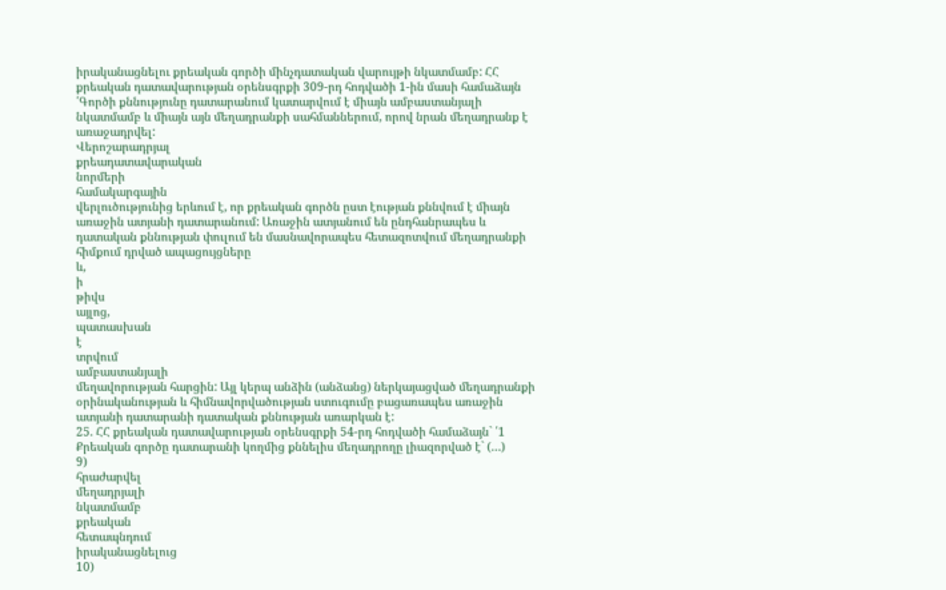իրականացնելու քրեական գործի մինչդատական վարույթի նկատմամբ: ՀՀ քրեական դատավարության օրենսգրքի 309-րդ հոդվածի 1-ին մասի համաձայն ՛Գործի քննությունը դատարանում կատարվում է միայն ամբաստանյալի նկատմամբ և միայն այն մեղադրանքի սահմաններում, որով նրան մեղադրանք է առաջադրվել:
Վերոշարադրյալ
քրեադատավարական
նորմերի
համակարգային
վերլուծությունից երևում է, որ քրեական գործն ըստ էության քննվում է միայն առաջին ատյանի դատարանում: Առաջին ատյանում են ընդհանրապես և դատական քննության փուլում են մասնավորապես հետազոտվում մեղադրանքի հիմքում դրված ապացույցները
և,
ի
թիվս
այլոց,
պատասխան
է
տրվում
ամբաստանյալի
մեղավորության հարցին: Այլ կերպ անձին (անձանց) ներկայացված մեղադրանքի օրինականության և հիմնավորվածության ստուգումը բացառապես առաջին ատյանի դատարանի դատական քննության առարկան է:
25. ՀՀ քրեական դատավարության օրենսգրքի 54-րդ հոդվածի համաձայն` ՛1 Քրեական գործը դատարանի կողմից քննելիս մեղադրողը լիազորված է` (…)
9)
հրաժարվել
մեղադրյալի
նկատմամբ
քրեական
հետապնդում
իրականացնելուց
10)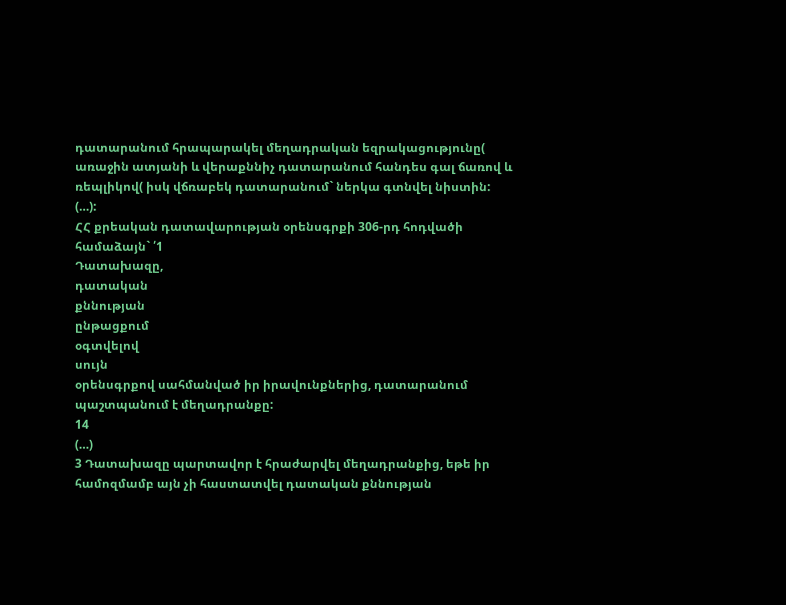դատարանում հրապարակել մեղադրական եզրակացությունը( առաջին ատյանի և վերաքննիչ դատարանում հանդես գալ ճառով և ռեպլիկով( իսկ վճռաբեկ դատարանում` ներկա գտնվել նիստին:
(…):
ՀՀ քրեական դատավարության օրենսգրքի 306-րդ հոդվածի համաձայն` ՛1
Դատախազը,
դատական
քննության
ընթացքում
օգտվելով
սույն
օրենսգրքով սահմանված իր իրավունքներից, դատարանում պաշտպանում է մեղադրանքը:
14
(…)
3 Դատախազը պարտավոր է հրաժարվել մեղադրանքից, եթե իր համոզմամբ այն չի հաստատվել դատական քննության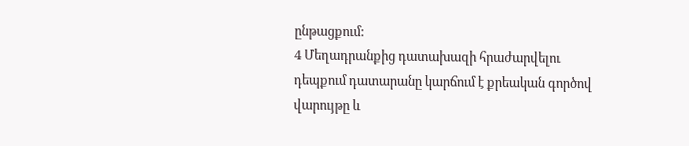ընթացքում:
4 Մեղադրանքից դատախազի հրաժարվելու դեպքում դատարանը կարճում է քրեական գործով վարույթը և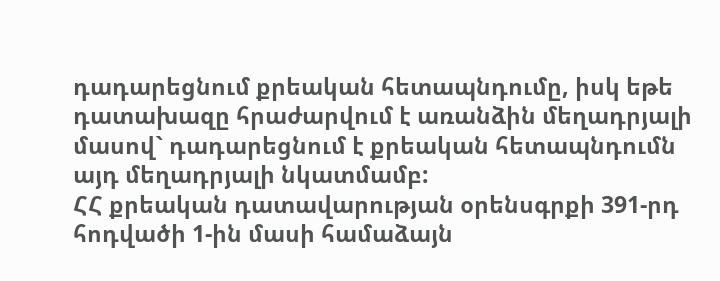դադարեցնում քրեական հետապնդումը, իսկ եթե դատախազը հրաժարվում է առանձին մեղադրյալի մասով` դադարեցնում է քրեական հետապնդումն այդ մեղադրյալի նկատմամբ:
ՀՀ քրեական դատավարության օրենսգրքի 391-րդ հոդվածի 1-ին մասի համաձայն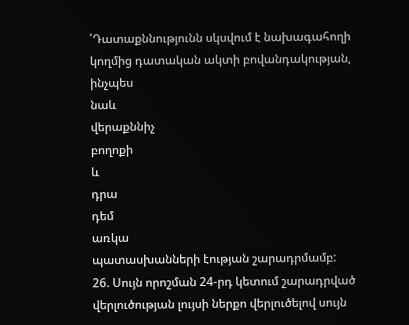՛Դատաքննությունն սկսվում է նախագահողի կողմից դատական ակտի բովանդակության,
ինչպես
նաև
վերաքննիչ
բողոքի
և
դրա
դեմ
առկա
պատասխանների էության շարադրմամբ:
26. Սույն որոշման 24-րդ կետում շարադրված վերլուծության լույսի ներքո վերլուծելով սույն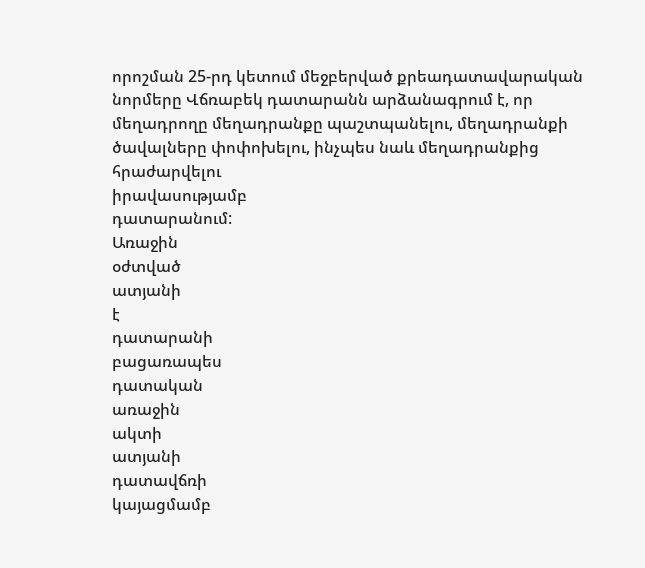որոշման 25-րդ կետում մեջբերված քրեադատավարական նորմերը Վճռաբեկ դատարանն արձանագրում է, որ մեղադրողը մեղադրանքը պաշտպանելու, մեղադրանքի ծավալները փոփոխելու, ինչպես նաև մեղադրանքից հրաժարվելու
իրավասությամբ
դատարանում:
Առաջին
օժտված
ատյանի
է
դատարանի
բացառապես
դատական
առաջին
ակտի
ատյանի
դատավճռի
կայացմամբ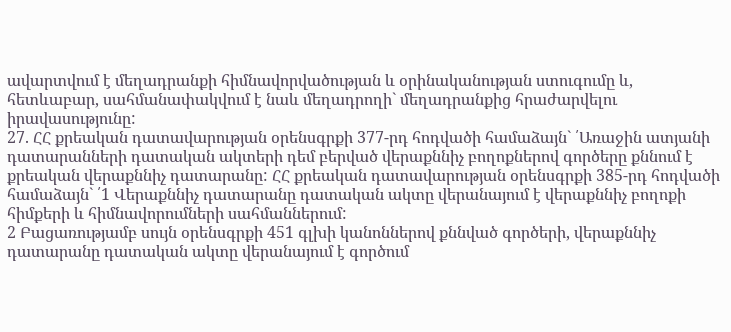ավարտվում է մեղադրանքի հիմնավորվածության և օրինականության ստուգումը և, հետևաբար, սահմանափակվում է նաև մեղադրողի` մեղադրանքից հրաժարվելու իրավասությունը:
27. ՀՀ քրեական դատավարության օրենսգրքի 377-րդ հոդվածի համաձայն` ՛Առաջին ատյանի դատարանների դատական ակտերի դեմ բերված վերաքննիչ բողոքներով գործերը քննում է քրեական վերաքննիչ դատարանը: ՀՀ քրեական դատավարության օրենսգրքի 385-րդ հոդվածի համաձայն` ՛1 Վերաքննիչ դատարանը դատական ակտը վերանայում է վերաքննիչ բողոքի հիմքերի և հիմնավորումների սահմաններում:
2 Բացառությամբ սույն օրենսգրքի 451 գլխի կանոններով քննված գործերի, վերաքննիչ դատարանը դատական ակտը վերանայում է գործում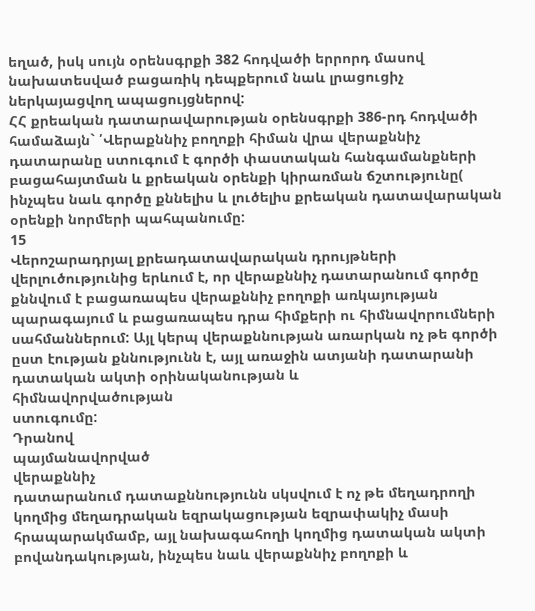եղած, իսկ սույն օրենսգրքի 382 հոդվածի երրորդ մասով նախատեսված բացառիկ դեպքերում նաև լրացուցիչ ներկայացվող ապացույցներով:
ՀՀ քրեական դատարավարության օրենսգրքի 386-րդ հոդվածի համաձայն` ՛Վերաքննիչ բողոքի հիման վրա վերաքննիչ դատարանը ստուգում է գործի փաստական հանգամանքների բացահայտման և քրեական օրենքի կիրառման ճշտությունը( ինչպես նաև գործը քննելիս և լուծելիս քրեական դատավարական օրենքի նորմերի պահպանումը:
15
Վերոշարադրյալ քրեադատավարական դրույթների վերլուծությունից երևում է, որ վերաքննիչ դատարանում գործը քննվում է բացառապես վերաքննիչ բողոքի առկայության պարագայում և բացառապես դրա հիմքերի ու հիմնավորումների սահմաններում: Այլ կերպ վերաքննության առարկան ոչ թե գործի ըստ էության քննությունն է, այլ առաջին ատյանի դատարանի դատական ակտի օրինականության և
հիմնավորվածության
ստուգումը:
Դրանով
պայմանավորված
վերաքննիչ
դատարանում դատաքննությունն սկսվում է ոչ թե մեղադրողի կողմից մեղադրական եզրակացության եզրափակիչ մասի հրապարակմամբ, այլ նախագահողի կողմից դատական ակտի բովանդակության, ինչպես նաև վերաքննիչ բողոքի և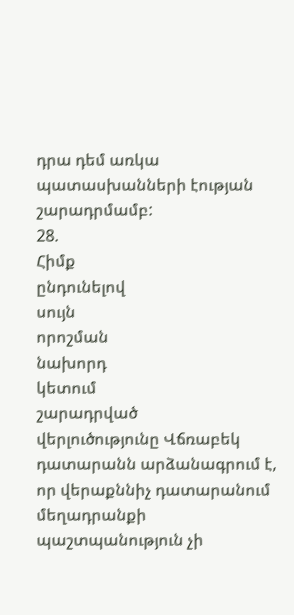դրա դեմ առկա պատասխանների էության շարադրմամբ:
28.
Հիմք
ընդունելով
սույն
որոշման
նախորդ
կետում
շարադրված
վերլուծությունը Վճռաբեկ դատարանն արձանագրում է, որ վերաքննիչ դատարանում մեղադրանքի պաշտպանություն չի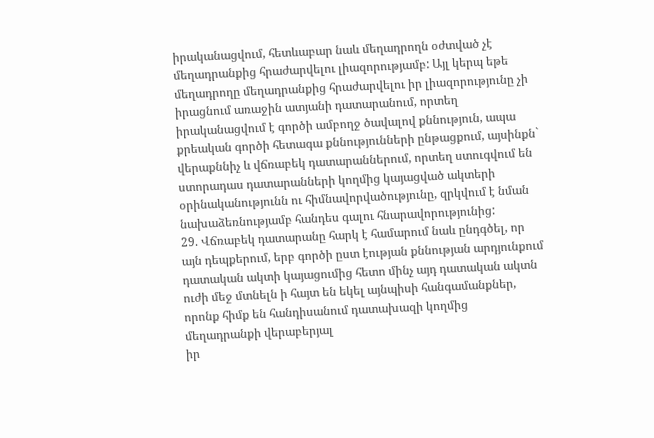իրականացվում, հետևաբար նաև մեղադրողն օժտված չէ մեղադրանքից հրաժարվելու լիազորությամբ: Այլ կերպ եթե մեղադրողը մեղադրանքից հրաժարվելու իր լիազորությունը չի իրացնում առաջին ատյանի դատարանում, որտեղ իրականացվում է գործի ամբողջ ծավալով քննություն, ապա քրեական գործի հետագա քննությունների ընթացքում, այսինքն` վերաքննիչ և վճռաբեկ դատարաններում, որտեղ ստուգվում են ստորադաս դատարանների կողմից կայացված ակտերի օրինականությունն ու հիմնավորվածությունը, զրկվում է նման նախաձեռնությամբ հանդես գալու հնարավորությունից:
29. Վճռաբեկ դատարանը հարկ է համարում նաև ընդգծել, որ այն դեպքերում, երբ գործի ըստ էության քննության արդյունքում դատական ակտի կայացումից հետո մինչ այդ դատական ակտն ուժի մեջ մտնելն ի հայտ են եկել այնպիսի հանգամանքներ, որոնք հիմք են հանդիսանում դատախազի կողմից մեղադրանքի վերաբերյալ
իր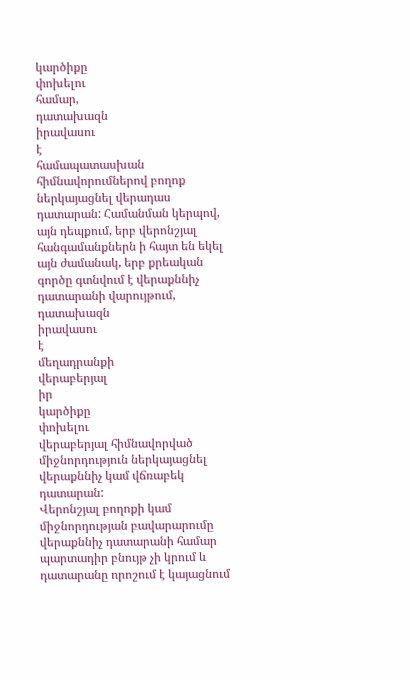կարծիքը
փոխելու
համար,
դատախազն
իրավասու
է
համապատասխան հիմնավորումներով բողոք ներկայացնել վերադաս դատարան: Համանման կերպով, այն դեպքում, երբ վերոնշյալ հանգամանքներն ի հայտ են եկել այն ժամանակ, երբ քրեական գործը գտնվում է վերաքննիչ դատարանի վարույթում, դատախազն
իրավասու
է
մեղադրանքի
վերաբերյալ
իր
կարծիքը
փոխելու
վերաբերյալ հիմնավորված միջնորդություն ներկայացնել վերաքննիչ կամ վճռաբեկ դատարան:
Վերոնշյալ բողոքի կամ միջնորդության բավարարումը վերաքննիչ դատարանի համար պարտադիր բնույթ չի կրում և դատարանը որոշում է կայացնում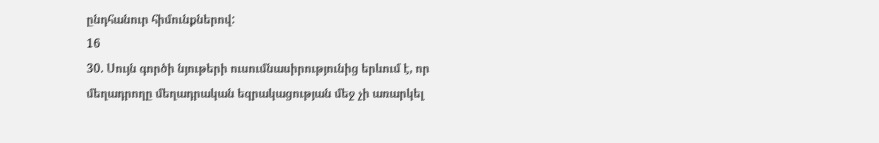ընդհանուր հիմունքներով:
16
30. Սույն գործի նյութերի ուսումնասիրությունից երևում է, որ մեղադրողը մեղադրական եզրակացության մեջ չի առարկել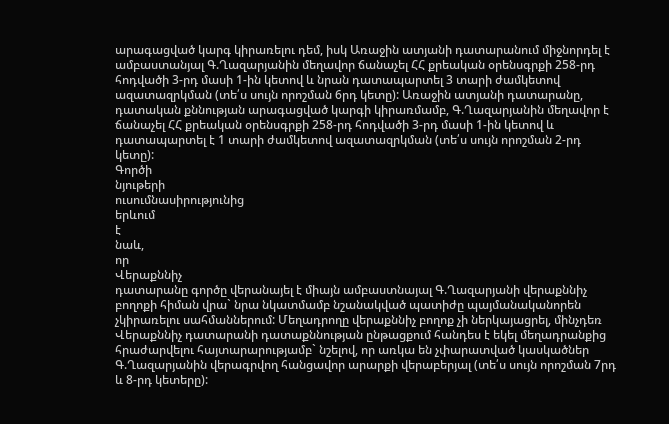արագացված կարգ կիրառելու դեմ, իսկ Առաջին ատյանի դատարանում միջնորդել է ամբաստանյալ Գ.Ղազարյանին մեղավոր ճանաչել ՀՀ քրեական օրենսգրքի 258-րդ հոդվածի 3-րդ մասի 1-ին կետով և նրան դատապարտել 3 տարի ժամկետով ազատազրկման (տե՛ս սույն որոշման 6րդ կետը): Առաջին ատյանի դատարանը, դատական քննության արագացված կարգի կիրառմամբ, Գ.Ղազարյանին մեղավոր է ճանաչել ՀՀ քրեական օրենսգրքի 258-րդ հոդվածի 3-րդ մասի 1-ին կետով և դատապարտել է 1 տարի ժամկետով ազատազրկման (տե՛ս սույն որոշման 2-րդ կետը):
Գործի
նյութերի
ուսումնասիրությունից
երևում
է
նաև,
որ
Վերաքննիչ
դատարանը գործը վերանայել է միայն ամբաստնայալ Գ.Ղազարյանի վերաքննիչ բողոքի հիման վրա` նրա նկատմամբ նշանակված պատիժը պայմանականորեն չկիրառելու սահմաններում: Մեղադրողը վերաքննիչ բողոք չի ներկայացրել, մինչդեռ Վերաքննիչ դատարանի դատաքննության ընթացքում հանդես է եկել մեղադրանքից հրաժարվելու հայտարարությամբ` նշելով, որ առկա են չփարատված կասկածներ Գ.Ղազարյանին վերագրվող հանցավոր արարքի վերաբերյալ (տե՛ս սույն որոշման 7րդ և 8-րդ կետերը):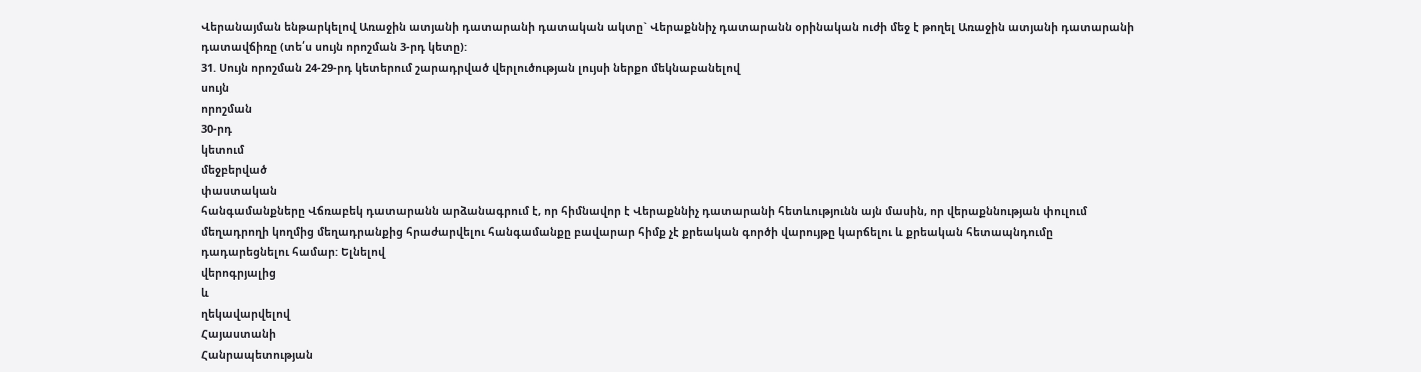Վերանայման ենթարկելով Առաջին ատյանի դատարանի դատական ակտը` Վերաքննիչ դատարանն օրինական ուժի մեջ է թողել Առաջին ատյանի դատարանի դատավճիռը (տե՛ս սույն որոշման 3-րդ կետը):
31. Սույն որոշման 24-29-րդ կետերում շարադրված վերլուծության լույսի ներքո մեկնաբանելով
սույն
որոշման
30-րդ
կետում
մեջբերված
փաստական
հանգամանքները Վճռաբեկ դատարանն արձանագրում է, որ հիմնավոր է Վերաքննիչ դատարանի հետևությունն այն մասին, որ վերաքննության փուլում մեղադրողի կողմից մեղադրանքից հրաժարվելու հանգամանքը բավարար հիմք չէ քրեական գործի վարույթը կարճելու և քրեական հետապնդումը դադարեցնելու համար: Ելնելով
վերոգրյալից
և
ղեկավարվելով
Հայաստանի
Հանրապետության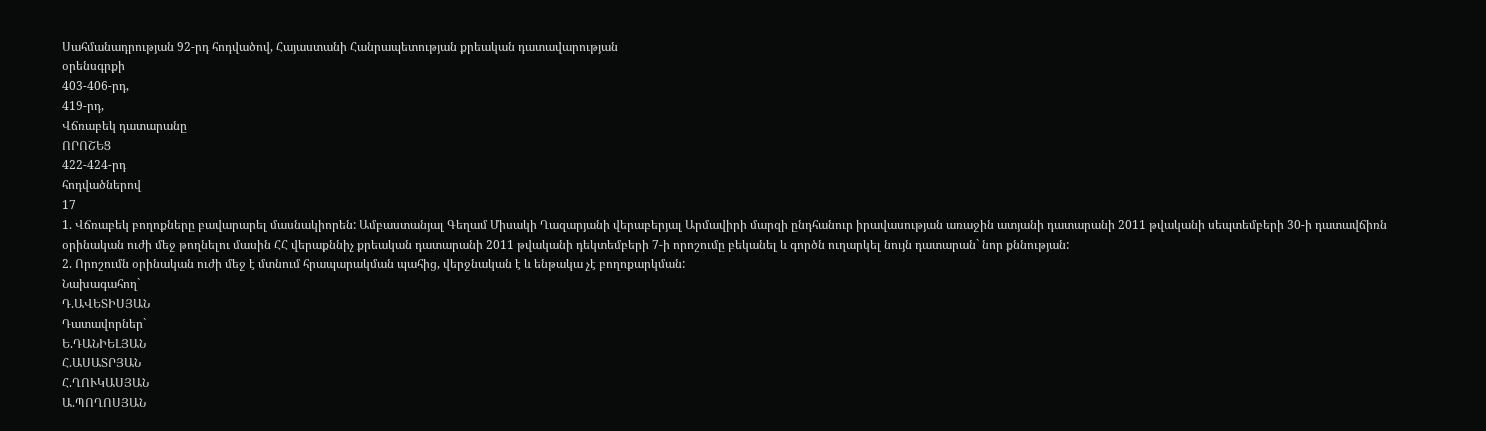Սահմանադրության 92-րդ հոդվածով, Հայաստանի Հանրապետության քրեական դատավարության
օրենսգրքի
403-406-րդ,
419-րդ,
Վճռաբեկ դատարանը
ՈՐՈՇԵՑ
422-424-րդ
հոդվածներով
17
1. Վճռաբեկ բողոքները բավարարել մասնակիորեն: Ամբաստանյալ Գեղամ Միսակի Ղազարյանի վերաբերյալ Արմավիրի մարզի ընդհանուր իրավասության առաջին ատյանի դատարանի 2011 թվականի սեպտեմբերի 30-ի դատավճիռն օրինական ուժի մեջ թողնելու մասին ՀՀ վերաքննիչ քրեական դատարանի 2011 թվականի դեկտեմբերի 7-ի որոշումը բեկանել և գործն ուղարկել նույն դատարան` նոր քննության:
2. Որոշումն օրինական ուժի մեջ է մտնում հրապարակման պահից, վերջնական է և ենթակա չէ բողոքարկման:
Նախագահող`
Դ.ԱՎԵՏԻՍՅԱՆ
Դատավորներ`
Ե.ԴԱՆԻԵԼՅԱՆ
Հ.ԱՍԱՏՐՅԱՆ
Հ.ՂՈՒԿԱՍՅԱՆ
Ա.ՊՈՂՈՍՅԱՆ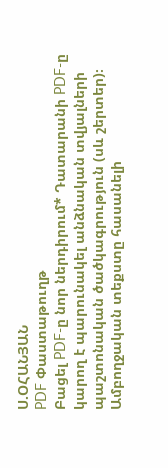Ս.ՕՀԱՆՅԱՆ
PDF Փաստաթուղթ
Բացել PDF-ը նոր ներդիրում* Դատարանի PDF-ը կարող է պարունակել անձնական տվյալների պաշտոնական ծածկագրություն (սև շերտեր)։ Ամբողջական տեքստը հասանելի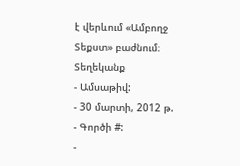է վերևում «Ամբողջ Տեքստ» բաժնում։
Տեղեկանք
- Ամսաթիվ:
- 30 մարտի, 2012 թ.
- Գործի #:
-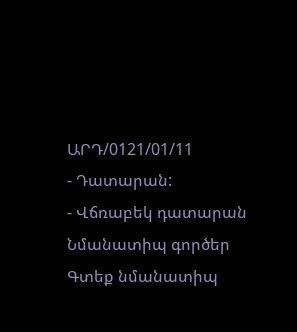ԱՐԴ/0121/01/11
- Դատարան:
- Վճռաբեկ դատարան
Նմանատիպ գործեր
Գտեք նմանատիպ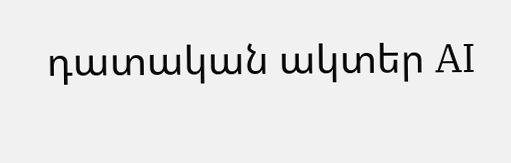դատական ակտեր AI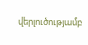վերլուծությամբ